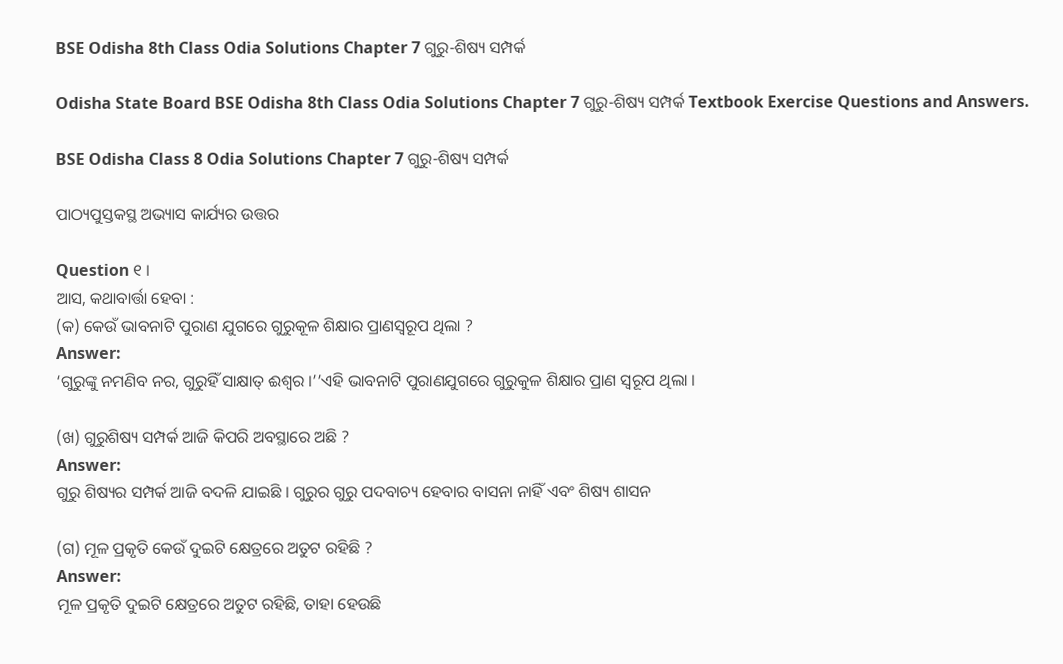BSE Odisha 8th Class Odia Solutions Chapter 7 ଗୁରୁ-ଶିଷ୍ୟ ସମ୍ପର୍କ

Odisha State Board BSE Odisha 8th Class Odia Solutions Chapter 7 ଗୁରୁ-ଶିଷ୍ୟ ସମ୍ପର୍କ Textbook Exercise Questions and Answers.

BSE Odisha Class 8 Odia Solutions Chapter 7 ଗୁରୁ-ଶିଷ୍ୟ ସମ୍ପର୍କ

ପାଠ୍ୟପୁସ୍ତକସ୍ଥ ଅଭ୍ୟାସ କାର୍ଯ୍ୟର ଉତ୍ତର

Question ୧ ।
ଆସ, କଥାବାର୍ତ୍ତା ହେବା :
(କ) କେଉଁ ଭାବନାଟି ପୁରାଣ ଯୁଗରେ ଗୁରୁକୂଳ ଶିକ୍ଷାର ପ୍ରାଣସ୍ୱରୂପ ଥିଲା ?
Answer:
‘ଗୁରୁଙ୍କୁ ନମଣିବ ନର, ଗୁରୁହିଁ ସାକ୍ଷାତ୍‌ ଈଶ୍ବର ।’’ଏହି ଭାବନାଟି ପୁରାଣଯୁଗରେ ଗୁରୁକୁଳ ଶିକ୍ଷାର ପ୍ରାଣ ସ୍ବରୂପ ଥିଲା ।

(ଖ) ଗୁରୁଶିଷ୍ୟ ସମ୍ପର୍କ ଆଜି କିପରି ଅବସ୍ଥାରେ ଅଛି ?
Answer:
ଗୁରୁ ଶିଷ୍ୟର ସମ୍ପର୍କ ଆଜି ବଦଳି ଯାଇଛି । ଗୁରୁର ଗୁରୁ ପଦବାଚ୍ୟ ହେବାର ବାସନା ନାହିଁ ଏବଂ ଶିଷ୍ୟ ଶାସନ

(ଗ) ମୂଳ ପ୍ରକୃତି କେଉଁ ଦୁଇଟି କ୍ଷେତ୍ରରେ ଅତୁଟ ରହିଛି ?
Answer:
ମୂଳ ପ୍ରକୃତି ଦୁଇଟି କ୍ଷେତ୍ରରେ ଅତୁଟ ରହିଛି, ତାହା ହେଉଛି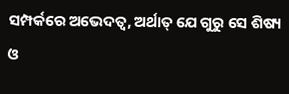ସମ୍ପର୍କରେ ଅଭେଦତ୍ବ, ଅର୍ଥାତ୍ ଯେ ଗୁରୁ ସେ ଶିଷ୍ୟ ଓ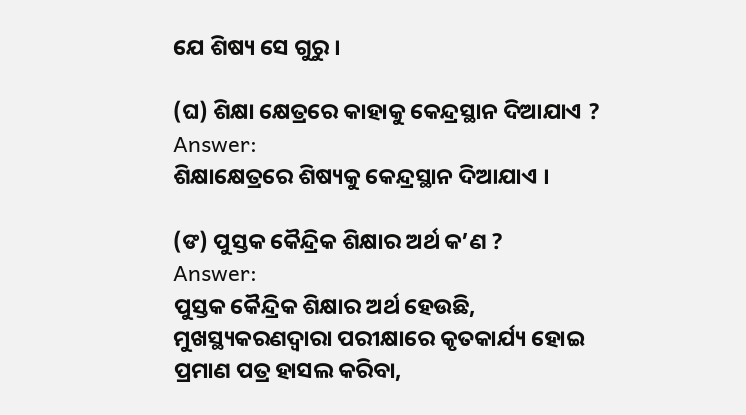ଯେ ଶିଷ୍ୟ ସେ ଗୁରୁ ।

(ଘ) ଶିକ୍ଷା କ୍ଷେତ୍ରରେ କାହାକୁ କେନ୍ଦ୍ରସ୍ଥାନ ଦିଆଯାଏ ?
Answer:
ଶିକ୍ଷାକ୍ଷେତ୍ରରେ ଶିଷ୍ୟକୁ କେନ୍ଦ୍ରସ୍ଥାନ ଦିଆଯାଏ ।

(ଙ) ପୁସ୍ତକ କୈନ୍ଦ୍ରିକ ଶିକ୍ଷାର ଅର୍ଥ କ’ଣ ?
Answer:
ପୁସ୍ତକ କୈନ୍ଦ୍ରିକ ଶିକ୍ଷାର ଅର୍ଥ ହେଉଛି, ମୁଖସ୍ଥ୍ୟକରଣଦ୍ୱାରା ପରୀକ୍ଷାରେ କୃତକାର୍ଯ୍ୟ ହୋଇ ପ୍ରମାଣ ପତ୍ର ହାସଲ କରିବା,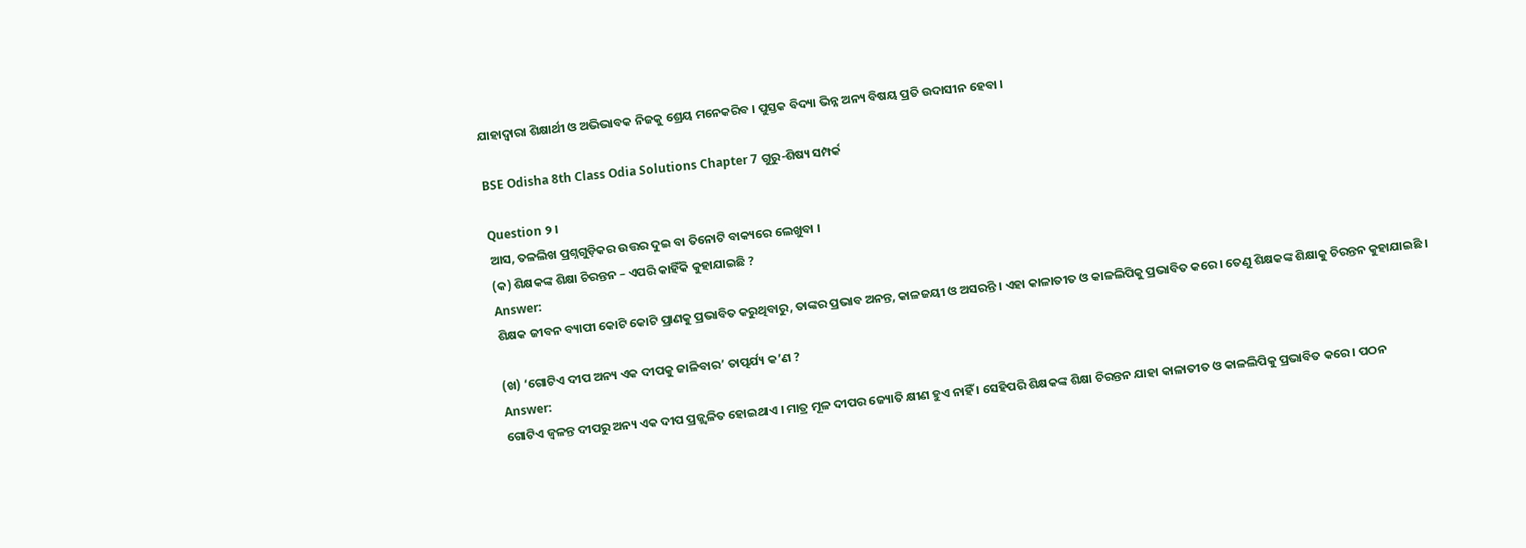ଯାହାଦ୍ୱାରା ଶିକ୍ଷାର୍ଥୀ ଓ ଅଭିଭାବକ ନିଜକୁ ଶ୍ରେୟ ମନେକରିବ । ପୁସ୍ତକ ବିଦ୍ୟା ଭିନ୍ନ ଅନ୍ୟ ବିଷୟ ପ୍ରତି ଉଦାସୀନ ହେବା ।

BSE Odisha 8th Class Odia Solutions Chapter 7 ଗୁରୁ-ଶିଷ୍ୟ ସମ୍ପର୍କ

Question ୨ ।
ଆସ, ତଳଲିଖ ପ୍ରଶ୍ନଗୁଡ଼ିକର ଉତ୍ତର ଦୁଇ ବା ତିନୋଟି ବାକ୍ୟରେ ଲେଖୁବା ।
(କ) ଶିକ୍ଷକଙ୍କ ଶିକ୍ଷା ଚିରନ୍ତନ – ଏପରି କାହିଁକି କୁହାଯାଇଛି ?
Answer:
ଶିକ୍ଷକ ଜୀବନ ବ୍ୟାପୀ କୋଟି କୋଟି ପ୍ରାଣକୁ ପ୍ରଭାବିତ କରୁଥିବାରୁ, ତାଙ୍କର ପ୍ରଭାବ ଅନନ୍ତ, କାଳଜୟୀ ଓ ଅସରନ୍ତି । ଏହା କାଳାତୀତ ଓ କାଳଲିପିକୁ ପ୍ରଭାବିତ କରେ । ତେଣୁ ଶିକ୍ଷକଙ୍କ ଶିକ୍ଷାକୁ ଚିରନ୍ତନ କୁହାଯାଇଛି ।

(ଖ) ‘ଗୋଟିଏ ଦୀପ ଅନ୍ୟ ଏକ ଦୀପକୁ ଜାଳିବାର’ ତାତ୍ପର୍ଯ୍ୟ କ’ଣ ?
Answer:
ଗୋଟିଏ ଜ୍ଵଳନ୍ତ ଦୀପରୁ ଅନ୍ୟ ଏକ ଦୀପ ପ୍ରଜ୍ଜ୍ୱଳିତ ହୋଇଥାଏ । ମାତ୍ର ମୂଳ ଦୀପର ଜ୍ୟୋତି କ୍ଷୀଣ ହୁଏ ନାହିଁ । ସେହିପରି ଶିକ୍ଷକଙ୍କ ଶିକ୍ଷା ଚିରନ୍ତନ ଯାହା କାଳାତୀତ ଓ କାଳଲିପିକୁ ପ୍ରଭାବିତ କରେ । ପଠନ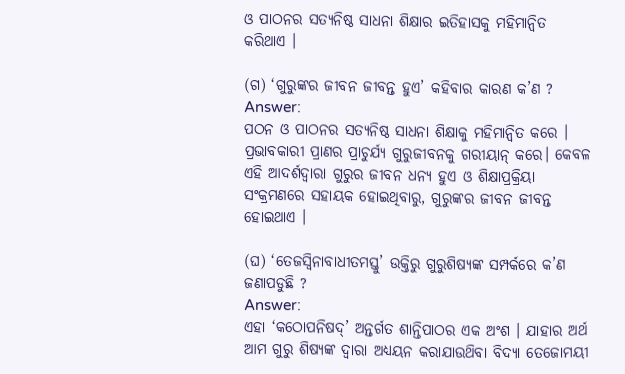ଓ ପାଠନର ସତ୍ୟନିଷ୍ଠ ସାଧନା ଶିକ୍ଷାର ଇତିହାସକୁ ମହିମାନ୍ବିତ କରିଥାଏ ।

(ଗ) ‘ଗୁରୁଙ୍କର ଜୀବନ ଜୀବନ୍ତ ହୁଏ’ କହିବାର କାରଣ କ’ଣ ?
Answer:
ପଠନ ଓ ପାଠନର ସତ୍ୟନିଷ୍ଠ ସାଧନା ଶିକ୍ଷାକୁ ମହିମାନ୍ଵିତ କରେ । ପ୍ରଭାବକାରୀ ପ୍ରାଣର ପ୍ରାଚୁର୍ଯ୍ୟ ଗୁରୁଜୀବନକୁ ଗରୀୟାନ୍ କରେ। କେବଳ ଏହି ଆଦର୍ଶଦ୍ବାରା ଗୁରୁର ଜୀବନ ଧନ୍ୟ ହୁଏ ଓ ଶିକ୍ଷାପ୍ରକ୍ରିୟା ସଂକ୍ରମଣରେ ସହାୟକ ହୋଇଥିବାରୁ, ଗୁରୁଙ୍କର ଜୀବନ ଜୀବନ୍ତ ହୋଇଥାଏ ।

(ଘ) ‘ତେଜସ୍ବିନାବାଧୀତମସ୍ତୁ’ ଉକ୍ତିରୁ ଗୁରୁଶିଷ୍ୟଙ୍କ ସମ୍ପର୍କରେ କ’ଣ ଜଣାପଡୁଛି ?
Answer:
ଏହା ‘କଠୋପନିଷଦ୍’ ଅନ୍ତର୍ଗତ ଶାନ୍ତିପାଠର ଏକ ଅଂଶ । ଯାହାର ଅର୍ଥ ଆମ ଗୁରୁ ଶିଷ୍ୟଙ୍କ ଦ୍ୱାରା ଅଧ୍ୟୟନ କରାଯାଉଥ‌ିବା ବିଦ୍ୟା ତେଜୋମୟୀ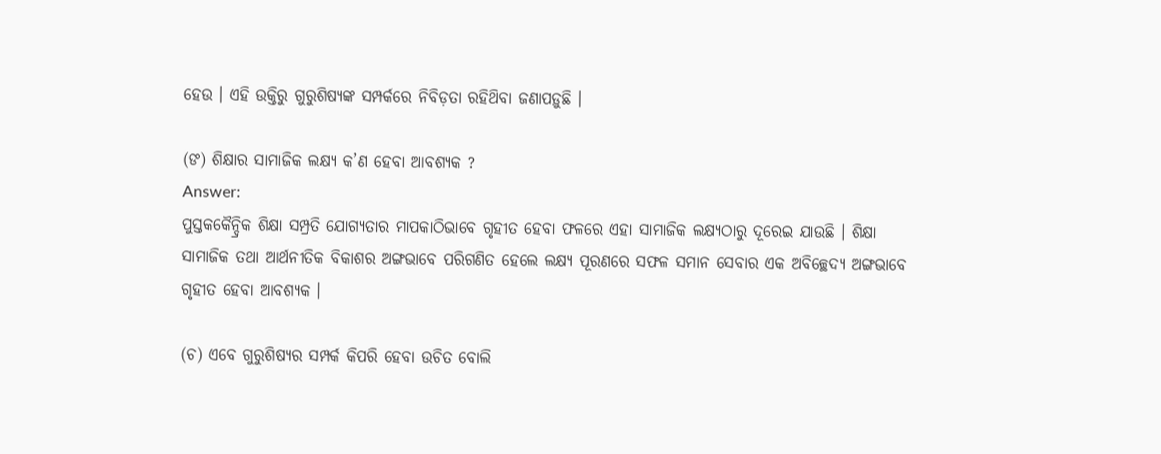ହେଉ । ଏହି ଉକ୍ତିରୁ ଗୁରୁଶିଷ୍ୟଙ୍କ ସମ୍ପର୍କରେ ନିବିଡ଼ତା ରହିଥ‌ିବା ଜଣାପଡ଼ୁଛି ।

(ଙ‍) ଶିକ୍ଷାର ସାମାଜିକ ଲକ୍ଷ୍ୟ କ’ଣ ହେବା ଆବଶ୍ୟକ ?
Answer:
ପୁସ୍ତକକୈନ୍ଦ୍ରିକ ଶିକ୍ଷା ସମ୍ପ୍ରତି ଯୋଗ୍ୟତାର ମାପକାଠିଭାବେ ଗୃହୀତ ହେବା ଫଳରେ ଏହା ସାମାଜିକ ଲକ୍ଷ୍ୟଠାରୁ ଦୂରେଇ ଯାଉଛି । ଶିକ୍ଷା ସାମାଜିକ ତଥା ଆର୍ଥନୀତିକ ବିକାଶର ଅଙ୍ଗଭାବେ ପରିଗଣିତ ହେଲେ ଲକ୍ଷ୍ୟ ପୂରଣରେ ସଫଳ ସମାନ ସେବାର ଏକ ଅବିଚ୍ଛେଦ୍ୟ ଅଙ୍ଗଭାବେ ଗୃହୀତ ହେବା ଆବଶ୍ୟକ ।

(ଚ) ଏବେ ଗୁରୁଶିଷ୍ୟର ସମ୍ପର୍କ କିପରି ହେବା ଉଚିତ ବୋଲି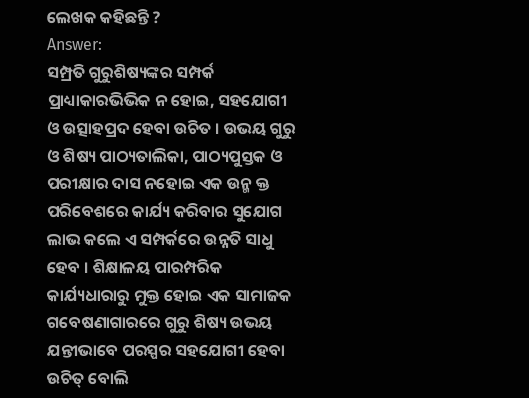ଲେଖକ କହିଛନ୍ତି ?
Answer:
ସମ୍ପ୍ରତି ଗୁରୁଶିଷ୍ୟଙ୍କର ସମ୍ପର୍କ ପ୍ରାଧ୍ୟାକାରଭିଭିକ ନ ହୋଇ, ସହଯୋଗୀ ଓ ଉତ୍ସାହପ୍ରଦ ହେବା ଉଚିତ । ଉଭୟ ଗୁରୁ ଓ ଶିଷ୍ୟ ପାଠ୍ୟତାଲିକା, ପାଠ୍ୟପୁସ୍ତକ ଓ ପରୀକ୍ଷାର ଦାସ ନହୋଇ ଏକ ଉନ୍ମ କ୍ତ ପରିବେଶରେ କାର୍ଯ୍ୟ କରିବାର ସୁଯୋଗ ଲାଭ କଲେ ଏ ସମ୍ପର୍କରେ ଉନ୍ନତି ସାଧୁ ହେବ । ଶିକ୍ଷାଳୟ ପାରମ୍ପରିକ କାର୍ଯ୍ୟଧାରାରୁ ମୁକ୍ତ ହୋଇ ଏକ ସାମାଜକ ଗବେଷଣାଗାରରେ ଗୁରୁ ଶିଷ୍ୟ ଉଭୟ ଯନ୍ତୀଭାବେ ପରସ୍ପର ସହଯୋଗୀ ହେବା ଉଚିତ୍ ବୋଲି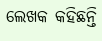ଲେଖକ କହିଛନ୍ତି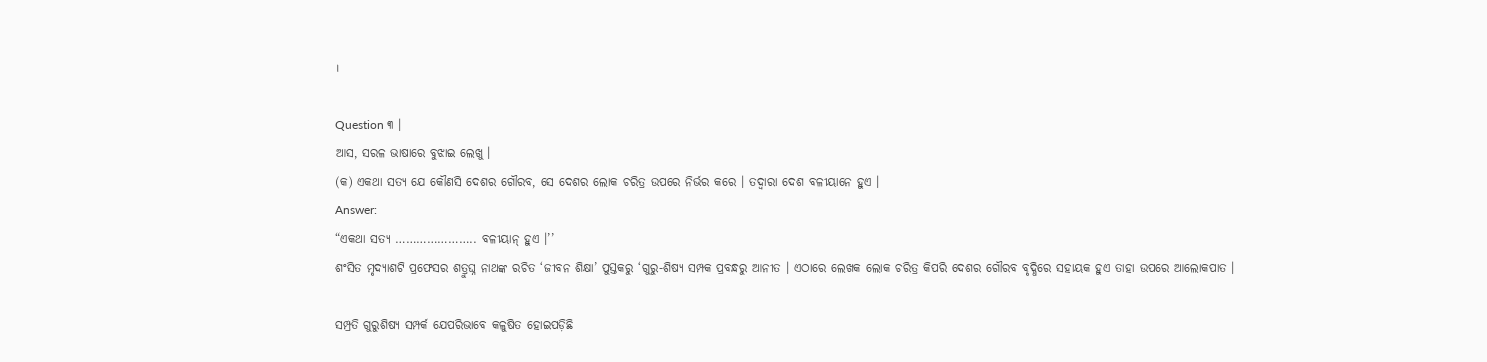।

Question ୩ ।
ଆସ, ସରଳ ଭାଷାରେ ବୁଝାଇ ଲେଖୁ ।
(କ) ଏକଥା ସତ୍ୟ ଯେ କୌଣସି ଦେଶର ଗୌରବ, ସେ ଦେଶର ଲୋକ ଚରିତ୍ର ଉପରେ ନିର୍ଭର କରେ । ତଦ୍ବାରା ଦେଶ ବଳୀୟାନେ ହୁଏ ।
Answer:
“ଏକଥା ସତ୍ୟ ………………….. ବଳୀୟାନ୍ ହୁଏ ।’’
ଶଂସିତ ମୃଦ୍ୟାଶଟି ପ୍ରଫେସର ଶତ୍ରୁଘ୍ନ ନାଥଙ୍କ ରଚିତ ‘ଜୀବନ ଶିକ୍ଷା’ ପୁସ୍ତକରୁ ‘ଗୁରୁ-ଶିଷ୍ୟ ସମ୍ପକ ପ୍ରବନ୍ଧରୁ ଆନୀତ । ଏଠାରେ ଲେଖକ ଲୋକ ଚରିତ୍ର କିପରି ଦେଶର ଗୌରବ ବୃଦ୍ଧିରେ ସହାୟକ ହୁଏ ତାହା ଉପରେ ଆଲୋକପାତ ।

ସମ୍ପ୍ରତି ଗୁରୁଶିଷ୍ୟ ସମ୍ପର୍କ ଯେପରିଭାବେ କଳୁଷିତ ହୋଇପଡ଼ିଛି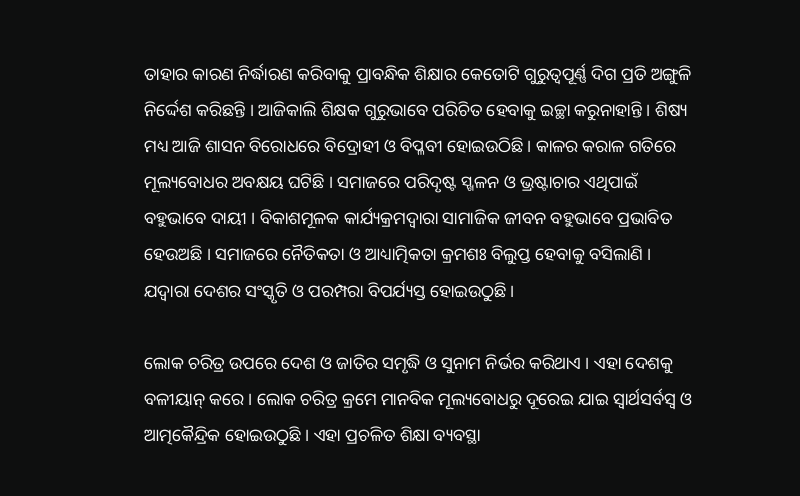ତାହାର କାରଣ ନିର୍ଦ୍ଧାରଣ କରିବାକୁ ପ୍ରାବନ୍ଧିକ ଶିକ୍ଷାର କେତୋଟି ଗୁରୁତ୍ଵପୂର୍ଣ୍ଣ ଦିଗ ପ୍ରତି ଅଙ୍ଗୁଳି ନିର୍ଦ୍ଦେଶ କରିଛନ୍ତି । ଆଜିକାଲି ଶିକ୍ଷକ ଗୁରୁଭାବେ ପରିଚିତ ହେବାକୁ ଇଚ୍ଛା କରୁନାହାନ୍ତି । ଶିଷ୍ୟ ମଧ୍ୟ ଆଜି ଶାସନ ବିରୋଧରେ ବିଦ୍ରୋହୀ ଓ ବିପ୍ଳବୀ ହୋଇଉଠିଛି । କାଳର କରାଳ ଗତିରେ ମୂଲ୍ୟବୋଧର ଅବକ୍ଷୟ ଘଟିଛି । ସମାଜରେ ପରିଦୃଷ୍ଟ ସ୍ଖଳନ ଓ ଭ୍ରଷ୍ଟାଚାର ଏଥିପାଇଁ ବହୁଭାବେ ଦାୟୀ । ବିକାଶମୂଳକ କାର୍ଯ୍ୟକ୍ରମଦ୍ୱାରା ସାମାଜିକ ଜୀବନ ବହୁଭାବେ ପ୍ରଭାବିତ ହେଉଅଛି । ସମାଜରେ ନୈତିକତା ଓ ଆଧ୍ୟାତ୍ମିକତା କ୍ରମଶଃ ବିଲୁପ୍ତ ହେବାକୁ ବସିଲାଣି । ଯଦ୍ଵାରା ଦେଶର ସଂସ୍କୃତି ଓ ପରମ୍ପରା ବିପର୍ଯ୍ୟସ୍ତ ହୋଇଉଠୁଛି ।

ଲୋକ ଚରିତ୍ର ଉପରେ ଦେଶ ଓ ଜାତିର ସମୃଦ୍ଧି ଓ ସୁନାମ ନିର୍ଭର କରିଥାଏ । ଏହା ଦେଶକୁ ବଳୀୟାନ୍ କରେ । ଲୋକ ଚରିତ୍ର କ୍ରମେ ମାନବିକ ମୂଲ୍ୟବୋଧରୁ ଦୂରେଇ ଯାଇ ସ୍ବାର୍ଥସର୍ବସ୍ଵ ଓ ଆତ୍ମକୈନ୍ଦ୍ରିକ ହୋଇଉଠୁଛି । ଏହା ପ୍ରଚଳିତ ଶିକ୍ଷା ବ୍ୟବସ୍ଥା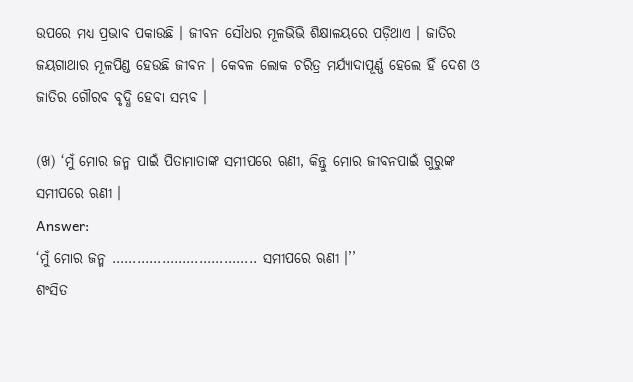ଉପରେ ମଧ୍ୟ ପ୍ରଭାବ ପକାଉଛି । ଜୀବନ ସୌଧର ମୂଳଭିଭି ଶିକ୍ଷାଳୟରେ ପଡ଼ିଥାଏ । ଜାତିର ଜୟଗାଥାର ମୂଳପିଣ୍ଡ ହେଉଛି ଜୀବନ । କେବଳ ଲୋକ ଚରିତ୍ର ମର୍ଯ୍ୟାଦାପୂର୍ଣ୍ଣ ହେଲେ ହିଁ ଦେଶ ଓ ଜାତିର ଗୌରବ ବୃଦ୍ଧି ହେବା ସମ୍ଭବ ।

(ଖ) ‘ମୁଁ ମୋର ଜନ୍ମ ପାଇଁ ପିତାମାତାଙ୍କ ସମୀପରେ ଋଣୀ, କିନ୍ତୁ ମୋର ଜୀବନପାଇଁ ଗୁରୁଙ୍କ ସମୀପରେ ଋଣୀ ।
Answer:
‘ମୁଁ ମୋର ଜନ୍ମ …………………………….. ସମୀପରେ ଋଣୀ ।’’
ଶଂସିତ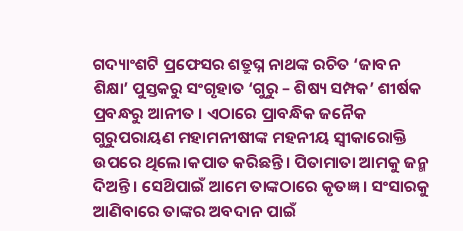ଗଦ୍ୟାଂଶଟି ପ୍ରଫେସର ଶତ୍ରୁଘ୍ନ ନାଥଙ୍କ ରଚିତ ‘ଜାବନ ଶିକ୍ଷା’ ପୁସ୍ତକରୁ ସଂଗୃହାତ ‘ଗୁରୁ – ଶିଷ୍ୟ ସମ୍ପକ’ ଶୀର୍ଷକ ପ୍ରବନ୍ଧରୁ ଆନୀତ । ଏଠାରେ ପ୍ରାବନ୍ଧିକ ଜନୈକ ଗୁରୁପରାୟଣ ମହାମନୀଷୀଙ୍କ ମହନୀୟ ସ୍ବୀକାରୋକ୍ତି ଉପରେ ଥିଲେ।କପାତ କରିଛନ୍ତି। ପିତାମାତା ଆମକୁ ଜନ୍ମ ଦିଅନ୍ତି । ସେଥ‌ିପାଇଁ ଆମେ ତାଙ୍କଠାରେ କୃତଜ୍ଞ । ସଂସାରକୁ ଆଣିବାରେ ତାଙ୍କର ଅବଦାନ ପାଇଁ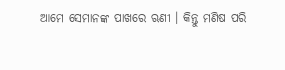ଆମେ ସେମାନଙ୍କ ପାଖରେ ଋଣୀ । କିନ୍ତୁ ମଣିଷ ପରି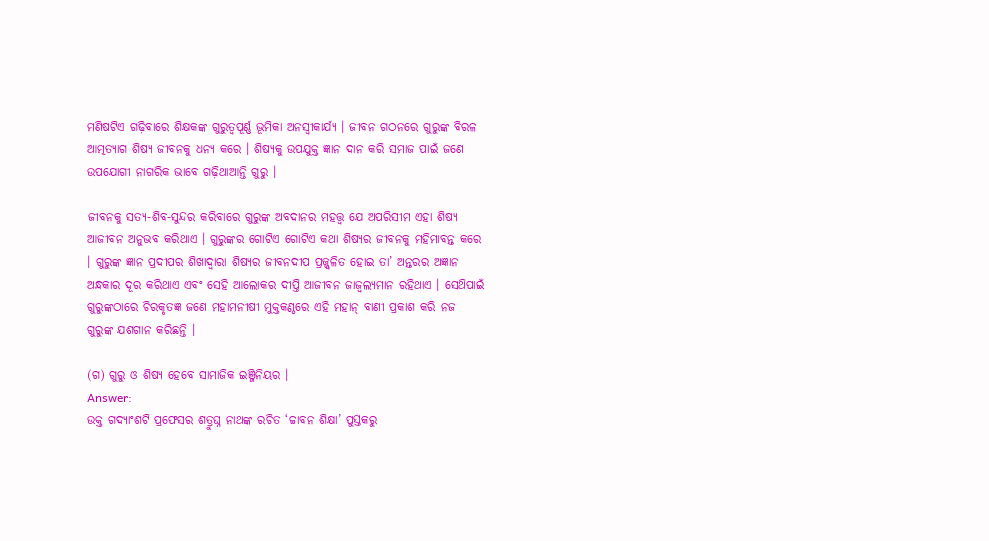ମଣିଷଟିଏ ଗଢ଼ିବାରେ ଶିକ୍ଷକଙ୍କ ଗୁରୁତ୍ଵପୂର୍ଣ୍ଣ ଭୂମିକା ଅନସ୍ବୀକାର୍ଯ୍ୟ । ଜୀବନ ଗଠନରେ ଗୁରୁଙ୍କ ବିରଳ ଆତ୍ମତ୍ୟାଗ ଶିଷ୍ୟ ଜୀବନକୁ ଧନ୍ୟ କରେ । ଶିଷ୍ୟକୁ ଉପଯୁକ୍ତ ଜ୍ଞାନ ଦାନ କରି ସମାଜ ପାଇଁ ଜଣେ ଉପଯୋଗୀ ନାଗରିକ ଭାବେ ଗଢ଼ିଥାଆନ୍ତି ଗୁରୁ ।

ଜୀବନକୁ ସତ୍ୟ-ଶିବ-ସୁନ୍ଦର କରିବାରେ ଗୁରୁଙ୍କ ଅବଦାନର ମହତ୍ତ୍ବ ଯେ ଅପରିସୀମ ଏହା ଶିଷ୍ୟ ଆଜୀବନ ଅନୁଭବ କରିଥାଏ । ଗୁରୁଙ୍କର ଗୋଟିଏ ଗୋଟିଏ କଥା ଶିଷ୍ୟର ଜୀବନକୁ ମହିମାବନ୍ତ କରେ । ଗୁରୁଙ୍କ ଜ୍ଞାନ ପ୍ରଦୀପର ଶିଖାଦ୍ଵାରା ଶିଷ୍ୟର ଜୀବନଦୀପ ପ୍ରଜ୍ଜ୍ୱଳିତ ହୋଇ ତା’ ଅନ୍ତରର ଅଜ୍ଞାନ ଅନ୍ଧକାର ଦୂର କରିଥାଏ ଏବଂ ସେହି ଆଲୋକର ଦୀପ୍ତି ଆଜୀବନ ଜାଜ୍ୱଲ୍ୟମାନ ରହିଥାଏ । ସେଥ‌ିପାଇଁ ଗୁରୁଙ୍କଠାରେ ଚିରକୃତଜ୍ଞ ଜଣେ ମହାମନୀଷୀ ମୁକ୍ତକଣ୍ଠରେ ଏହି ମହାନ୍ ବାଣୀ ପ୍ରକାଶ କରି ନଜ ଗୁରୁଙ୍କ ଯଶଗାନ କରିଛନ୍ତି ।

(ଗ) ଗୁରୁ ଓ ଶିଷ୍ୟ ହେବେ ସାମାଜିକ ଇଞ୍ଜିନିୟର ।
Answer:
ଉକ୍ତ ଗଦ୍ୟାଂଶଟି ପ୍ରଫେସର ଶତ୍ରୁଘ୍ନ ନାଥଙ୍କ ରଚିତ ‘ଚ୍ଚାବନ ଶିକ୍ଷା’ ପୁସ୍ତକରୁ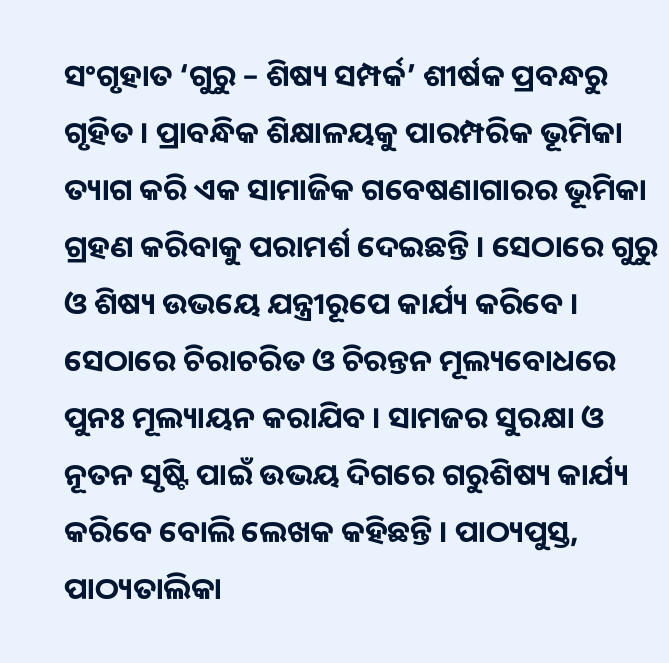ସଂଗୃହାତ ‘ଗୁରୁ – ଶିଷ୍ୟ ସମ୍ପର୍କ’ ଶୀର୍ଷକ ପ୍ରବନ୍ଧରୁ ଗୃହିତ । ପ୍ରାବନ୍ଧିକ ଶିକ୍ଷାଳୟକୁ ପାରମ୍ପରିକ ଭୂମିକା ତ୍ୟାଗ କରି ଏକ ସାମାଜିକ ଗବେଷଣାଗାରର ଭୂମିକା ଗ୍ରହଣ କରିବାକୁ ପରାମର୍ଶ ଦେଇଛନ୍ତି । ସେଠାରେ ଗୁରୁ ଓ ଶିଷ୍ୟ ଉଭୟେ ଯନ୍ତ୍ରୀରୂପେ କାର୍ଯ୍ୟ କରିବେ । ସେଠାରେ ଚିରାଚରିତ ଓ ଚିରନ୍ତନ ମୂଲ୍ୟବୋଧରେ ପୁନଃ ମୂଲ୍ୟାୟନ କରାଯିବ । ସାମଜର ସୁରକ୍ଷା ଓ ନୂତନ ସୃଷ୍ଟି ପାଇଁ ଉଭୟ ଦିଗରେ ଗରୁଶିଷ୍ୟ କାର୍ଯ୍ୟ କରିବେ ବୋଲି ଲେଖକ କହିଛନ୍ତି । ପାଠ୍ୟପୁସ୍ତ, ପାଠ୍ୟତାଲିକା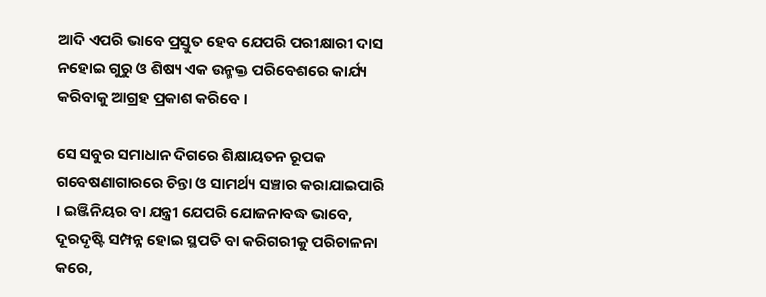ଆଦି ଏପରି ଭାବେ ପ୍ରସ୍ତୁତ ହେବ ଯେପରି ପରୀକ୍ଷାରୀ ଦାସ ନହୋଇ ଗୁରୁ ଓ ଶିଷ୍ୟ ଏକ ଉନ୍ମକ୍ତ ପରିବେଶରେ କାର୍ଯ୍ୟ କରିବାକୁ ଆଗ୍ରହ ପ୍ରକାଶ କରିବେ ।

ସେ ସବୁର ସମାଧାନ ଦିଗରେ ଶିକ୍ଷାୟତନ ରୂପକ ଗବେଷଣାଗାରରେ ଚିନ୍ତା ଓ ସାମର୍ଥ୍ୟ ସଞ୍ଚାର କରାଯାଇପାରି । ଇଞ୍ଜିନିୟର ବା ଯନ୍ତ୍ରୀ ଯେପରି ଯୋଜନାବଦ୍ଧ ଭାବେ, ଦୂରଦୃଷ୍ଟି ସମ୍ପନ୍ନ ହୋଇ ସ୍ଥପତି ବା କରିଗରୀକୁ ପରିଚାଳନା କରେ,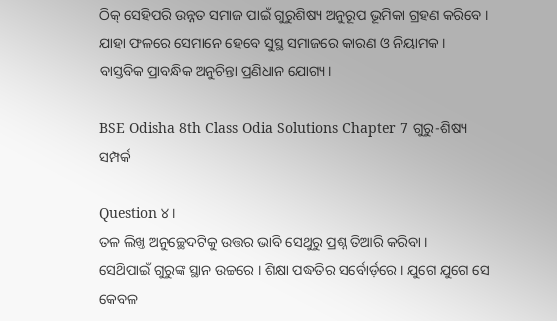ଠିକ୍ ସେହିପରି ଉନ୍ନତ ସମାଜ ପାଇଁ ଗୁରୁଶିଷ୍ୟ ଅନୁରୂପ ଭୂମିକା ଗ୍ରହଣ କରିବେ । ଯାହା ଫଳରେ ସେମାନେ ହେବେ ସୁସ୍ଥ ସମାଜରେ କାରଣ ଓ ନିୟାମକ । ବାସ୍ତବିକ ପ୍ରାବନ୍ଧିକ ଅନୁଚିନ୍ତା ପ୍ରଣିଧାନ ଯୋଗ୍ୟ।

BSE Odisha 8th Class Odia Solutions Chapter 7 ଗୁରୁ-ଶିଷ୍ୟ ସମ୍ପର୍କ

Question ୪ ।
ତଳ ଲିଖ୍ତ ଅନୁଚ୍ଛେଦଟିକୁ ଉତ୍ତର ଭାବି ସେଥୁରୁ ପ୍ରଶ୍ନ ତିଆରି କରିବା ।
ସେଥ‌ିପାଇଁ ଗୁରୁଙ୍କ ସ୍ଥାନ ଉଚ୍ଚରେ । ଶିକ୍ଷା ପଦ୍ଧତିର ସର୍ବୋର୍ଡ଼ରେ । ଯୁଗେ ଯୁଗେ ସେ କେବଳ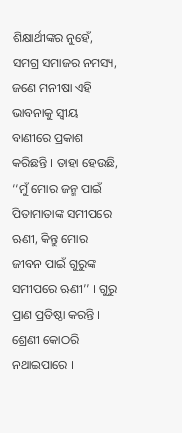ଶିକ୍ଷାର୍ଥୀଙ୍କର ନୁହେଁ, ସମଗ୍ର ସମାଜର ନମସ୍ୟ, ଜଣେ ମନୀଷା ଏହି ଭାବନାକୁ ସ୍ୱୀୟ ବାଣୀରେ ପ୍ରକାଶ କରିଛନ୍ତି । ତାହା ହେଉଛି, ‘‘ମୁଁ ମୋର ଜନ୍ମ ପାଇଁ ପିତାମାତାଙ୍କ ସମୀପରେ ଋଣୀ, କିନ୍ତୁ ମୋର ଜୀବନ ପାଇଁ ଗୁରୁଙ୍କ ସମୀପରେ ଋଣୀ’’ । ଗୁରୁ ପ୍ରାଣ ପ୍ରତିଷ୍ଠା କରନ୍ତି । ଶ୍ରେଣୀ କୋଠରି ନଥାଇପାରେ ।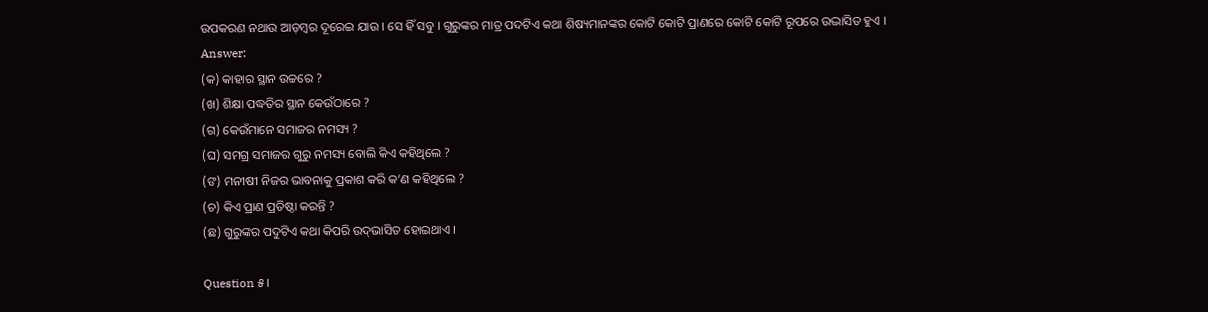ଉପକରଣ ନଥାଉ ଆଡ଼ମ୍ବର ଦୂରେଇ ଯାଉ । ସେ ହିଁ ସବୁ । ଗୁରୁଙ୍କର ମାତ୍ର ପଦଟିଏ କଥା ଶିଷ୍ୟମାନଙ୍କର କୋଟି କୋଟି ପ୍ରାଣରେ କୋଟି କୋଟି ରୂପରେ ଉଦ୍ଭାସିତ ହୁଏ ।
Answer:
(କ) କାହାର ସ୍ଥାନ ଉଚ୍ଚରେ ?
(ଖ) ଶିକ୍ଷା ପଦ୍ଧତିର ସ୍ଥାନ କେଉଁଠାରେ ?
(ଗ) କେଉଁମାନେ ସମାଜର ନମସ୍ୟ ?
(ଘ) ସମଗ୍ର ସମାଜର ଗୁରୁ ନମସ୍ୟ ବୋଲି କିଏ କହିଥିଲେ ?
(ଙ‍) ମନୀଷୀ ନିଜର ଭାବନାକୁ ପ୍ରକାଶ କରି କ’ଣ କହିଥିଲେ ?
(ଚ) କିଏ ପ୍ରାଣ ପ୍ରତିଷ୍ଠା କରନ୍ତି ?
(ଛ) ଗୁରୁଙ୍କର ପଦୁଟିଏ କଥା କିପରି ଉଦ୍‌ଭାସିତ ହୋଇଥାଏ ।

Question ୫।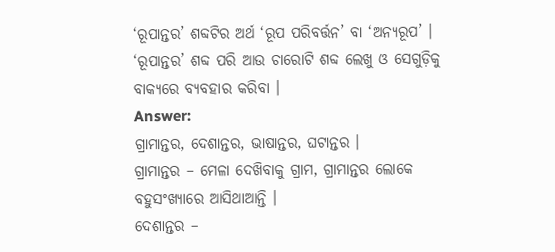‘ରୂପାନ୍ତର’ ଶବ୍ଦଟିର ଅର୍ଥ ‘ରୂପ ପରିବର୍ତ୍ତନ’ ବା ‘ଅନ୍ୟରୂପ’ । ‘ରୂପାନ୍ତର’ ଶବ୍ଦ ପରି ଆଉ ଚାରୋଟି ଶବ୍ଦ ଲେଖୁ ଓ ସେଗୁଡ଼ିକୁ ବାକ୍ୟରେ ବ୍ୟବହାର କରିବା ।
Answer:
ଗ୍ରାମାନ୍ତର, ଦେଶାନ୍ତର, ଭାଷାନ୍ତର, ଘଟାନ୍ତର ।
ଗ୍ରାମାନ୍ତର – ମେଳା ଦେଖ‌ିବାକୁ ଗ୍ରାମ, ଗ୍ରାମାନ୍ତର ଲୋକେ ବହୁସଂଖ୍ୟାରେ ଆସିଥାଆନ୍ତି ।
ଦେଶାନ୍ତର –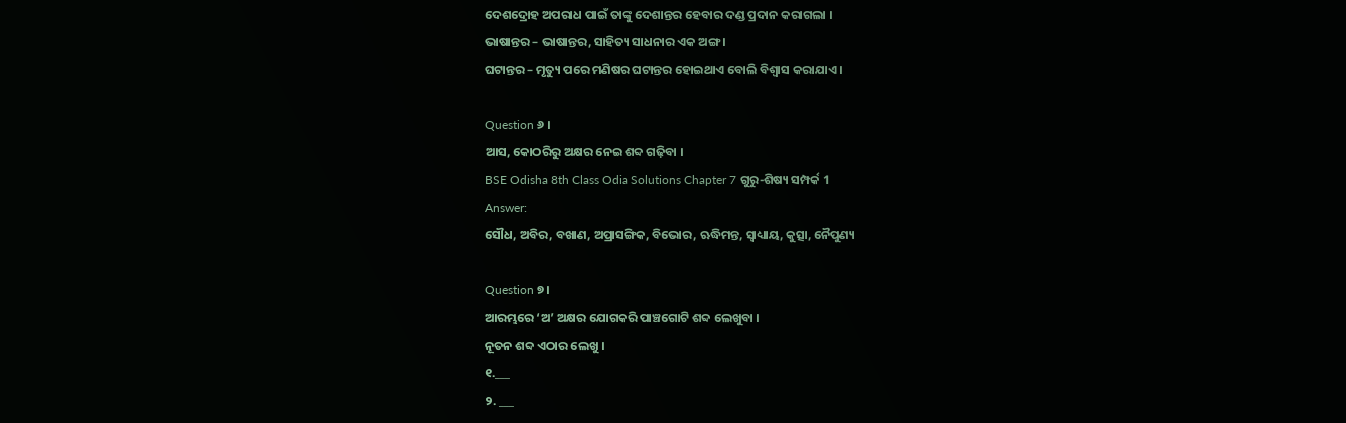ଦେଶଦ୍ରୋହ ଅପରାଧ ପାଇଁ ତାଙ୍କୁ ଦେଶାନ୍ତର ହେବାର ଦଣ୍ଡ ପ୍ରଦାନ କରାଗଲା ।
ଭାଷାନ୍ତର – ଭାଷାନ୍ତର, ସାହିତ୍ୟ ସାଧନାର ଏକ ଅଙ୍ଗ ।
ଘଟାନ୍ତର – ମୃତ୍ୟୁ ପରେ ମଣିଷର ଘଟାନ୍ତର ହୋଇଥାଏ ବୋଲି ବିଶ୍ଵାସ କରାଯାଏ ।

Question ୬ ।
ଆସ, କୋଠରିରୁ ଅକ୍ଷର ନେଇ ଶବ୍ଦ ଗଢ଼ିବା ।
BSE Odisha 8th Class Odia Solutions Chapter 7 ଗୁରୁ-ଶିଷ୍ୟ ସମ୍ପର୍କ 1
Answer:
ସୌଧ, ଅବିର, ବଖାଣ, ଅପ୍ରାସଙ୍ଗିକ, ବିଭୋର, ଋଦ୍ଧିମନ୍ତ, ସ୍ୱାଧ୍ୟାୟ, କୁତ୍ସା, ନୈପୁଣ୍ୟ

Question ୭।
ଆରମ୍ଭରେ ‘ଅ’ ଅକ୍ଷର ଯୋଗକରି ପାଞ୍ଚଗୋଟି ଶବ୍ଦ ଲେଖୁବା ।
ନୂତନ ଶବ୍ଦ ଏଠାର ଲେଖୁ ।
୧.___
୨. ___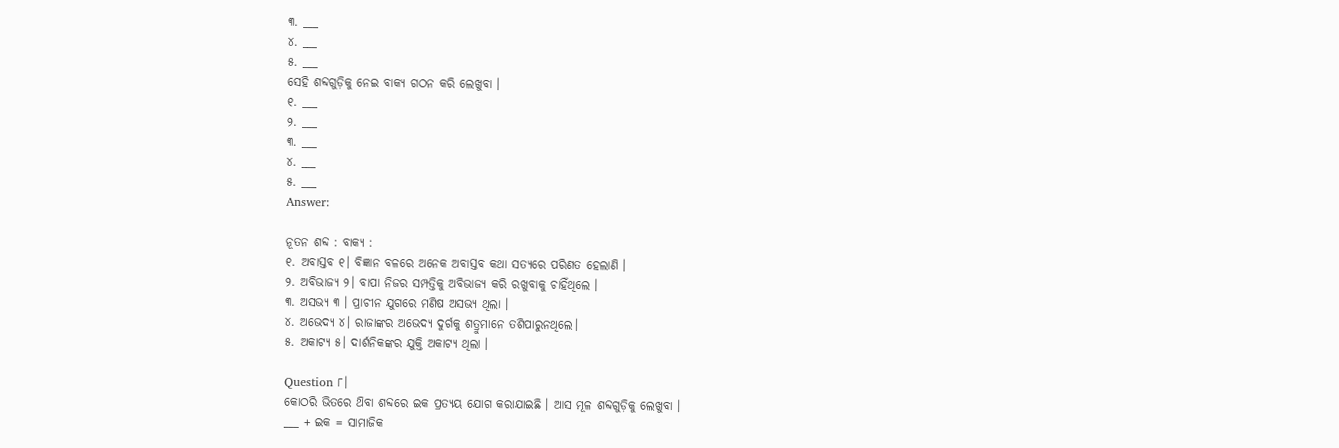୩. ___
୪. ___
୫. ___
ସେହି ଶବ୍ଦଗୁଡ଼ିକୁ ନେଇ ବାକ୍ୟ ଗଠନ କରି ଲେଖୁବା ।
୧. ___
୨. ___
୩. ___
୪. ___
୫. ___
Answer:

ନୂତନ ଶବ୍ଦ : ବାକ୍ୟ :
୧. ଅବାସ୍ତବ ୧। ବିଜ୍ଞାନ ବଳରେ ଅନେକ ଅବାସ୍ତବ କଥା ସତ୍ୟରେ ପରିଣତ ହେଲାଣି ।
୨. ଅବିଭାଜ୍ୟ ୨। ବାପା ନିଜର ସମ୍ପତ୍ତିକୁ ଅବିଭାଜ୍ୟ କରି ରଖୁବାକୁ ଚାହିଁଥିଲେ ।
୩. ଅସଭ୍ୟ ୩ । ପ୍ରାଚୀନ ଯୁଗରେ ମଣିଷ ଅସଭ୍ୟ ଥିଲା ।
୪. ଅଭେଦ୍ୟ ୪। ରାଜାଙ୍କର ଅଭେଦ୍ୟ ଦୁର୍ଗକୁ ଶତ୍ରୁମାନେ ତଶିପାରୁନଥିଲେ।
୫. ଅକାଟ୍ୟ ୫। ଦାର୍ଶନିକଙ୍କର ଯୁକ୍ତି ଅକାଟ୍ୟ ଥିଲା ।

Question ୮।
କୋଠରି ଭିତରେ ଥ‌ିବା ଶବ୍ଦରେ ଇକ ପ୍ରତ୍ୟୟ ଯୋଗ କରାଯାଇଛି । ଆସ ମୂଳ ଶବ୍ଦଗୁଡ଼ିକୁ ଲେଖୁବା ।
___ + ଇକ = ସାମାଜିକ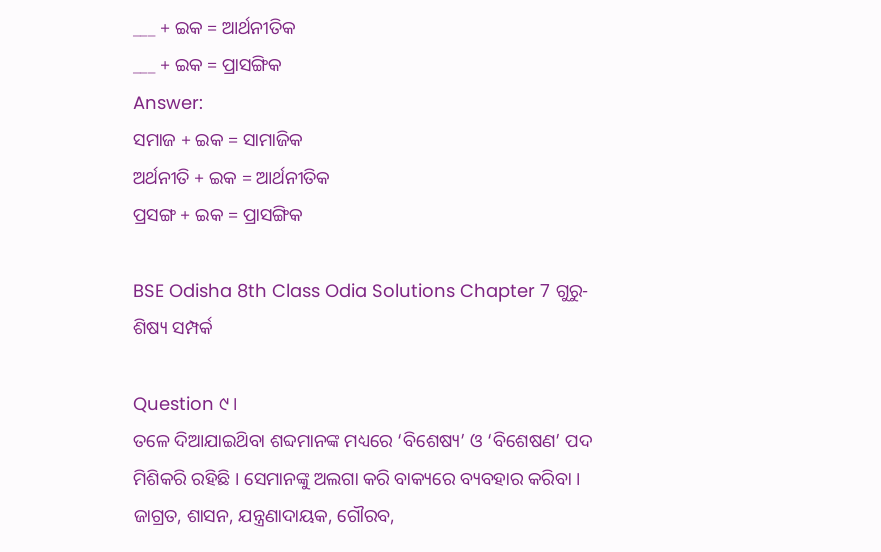___ + ଇକ = ଆର୍ଥନୀତିକ
___ + ଇକ = ପ୍ରାସଙ୍ଗିକ
Answer:
ସମାଜ + ଇକ = ସାମାଜିକ
ଅର୍ଥନୀତି + ଇକ = ଆର୍ଥନୀତିକ
ପ୍ରସଙ୍ଗ + ଇକ = ପ୍ରାସଙ୍ଗିକ

BSE Odisha 8th Class Odia Solutions Chapter 7 ଗୁରୁ-ଶିଷ୍ୟ ସମ୍ପର୍କ

Question ୯।
ତଳେ ଦିଆଯାଇଥ‌ିବା ଶବ୍ଦମାନଙ୍କ ମଧ୍ୟରେ ‘ବିଶେଷ୍ୟ’ ଓ ‘ବିଶେଷଣ’ ପଦ ମିଶିକରି ରହିଛି । ସେମାନଙ୍କୁ ଅଲଗା କରି ବାକ୍ୟରେ ବ୍ୟବହାର କରିବା ।
ଜାଗ୍ରତ, ଶାସନ, ଯନ୍ତ୍ରଣାଦାୟକ, ଗୌରବ,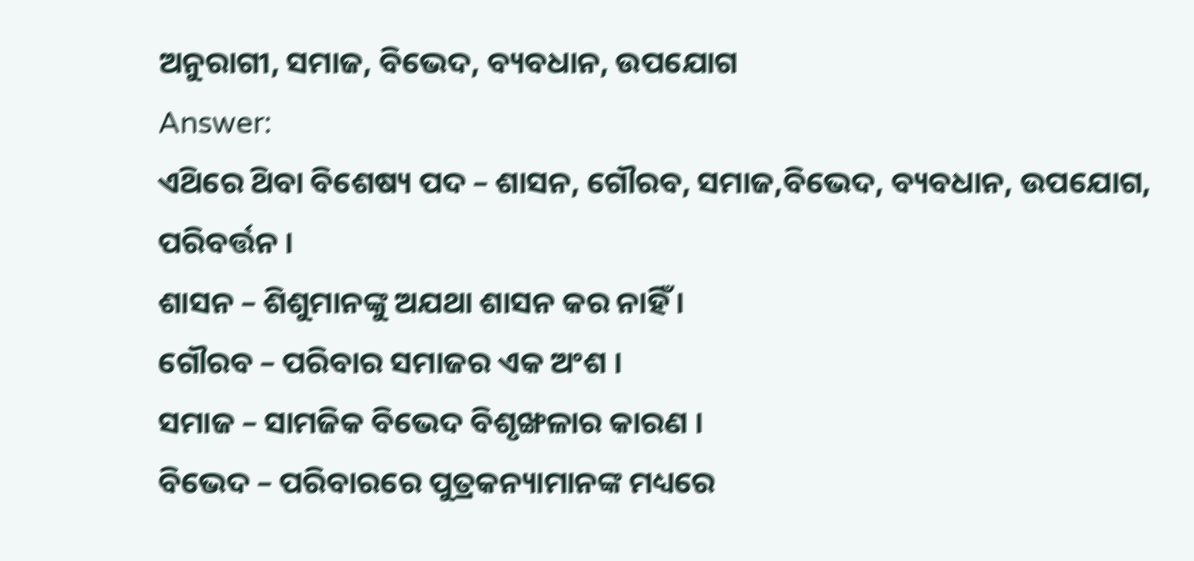ଅନୁରାଗୀ, ସମାଜ, ବିଭେଦ, ବ୍ୟବଧାନ, ଉପଯୋଗ
Answer:
ଏଥ‌ିରେ ଥ‌ିବା ବିଶେଷ୍ୟ ପଦ – ଶାସନ, ଗୌରବ, ସମାଜ,ବିଭେଦ, ବ୍ୟବଧାନ, ଉପଯୋଗ, ପରିବର୍ତ୍ତନ ।
ଶାସନ – ଶିଶୁମାନଙ୍କୁ ଅଯଥା ଶାସନ କର ନାହିଁ ।
ଗୌରବ – ପରିବାର ସମାଜର ଏକ ଅଂଶ ।
ସମାଜ – ସାମଜିକ ବିଭେଦ ବିଶୃଙ୍ଖଳାର କାରଣ ।
ବିଭେଦ – ପରିବାରରେ ପୁତ୍ରକନ୍ୟାମାନଙ୍କ ମଧ୍ୟରେ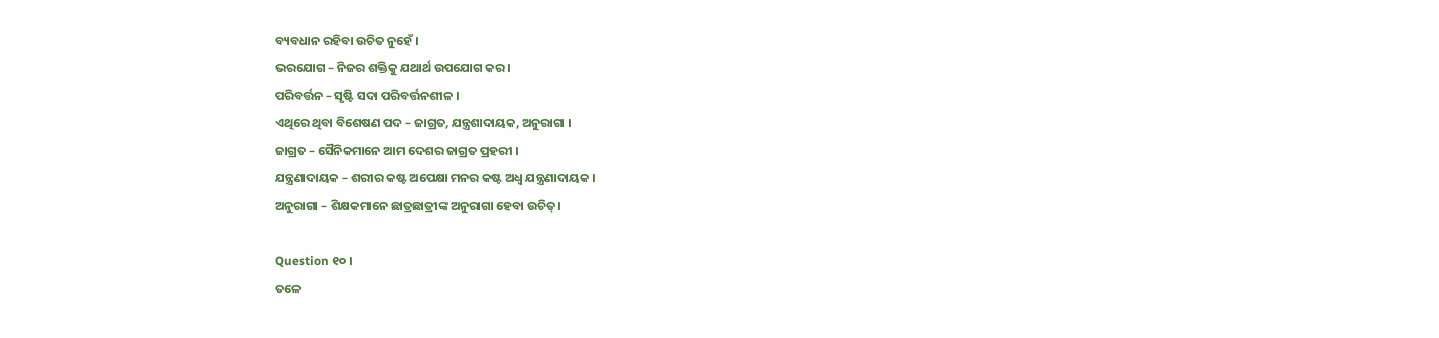ବ୍ୟବଧାନ ରହିବା ଉଚିତ ନୁହେଁ ।
ଭରଯୋଗ – ନିଜର ଶକ୍ତିକୁ ଯଥାର୍ଥ ଉପଯୋଗ କର ।
ପରିବର୍ତ୍ତନ – ସୃଷ୍ଟି ସଦା ପରିବର୍ତ୍ତନଶୀଳ ।
ଏଥିରେ ଥିବା ବିଶେଷଣ ପଦ – ଜାଗ୍ରତ, ଯନ୍ତ୍ରଶାଦାୟକ, ଅନୁରାଗା ।
ଜାଗ୍ରତ – ସୈନିକମାନେ ଆମ ଦେଶର ଜାଗ୍ରତ ପ୍ରହରୀ ।
ଯନ୍ତ୍ରଣାଦାୟକ – ଶରୀର କଷ୍ଟ ଅପେକ୍ଷା ମନର କଷ୍ଟ ଅଧ୍ଵ ଯନ୍ତ୍ରଣାଦାୟକ ।
ଅନୁରାଗା – ଶିକ୍ଷକମାନେ ଛାତ୍ରଛାତ୍ରୀଙ୍କ ଅନୁରାଗା ହେବା ଉଚିତ୍।

Question ୧୦ ।
ତଳେ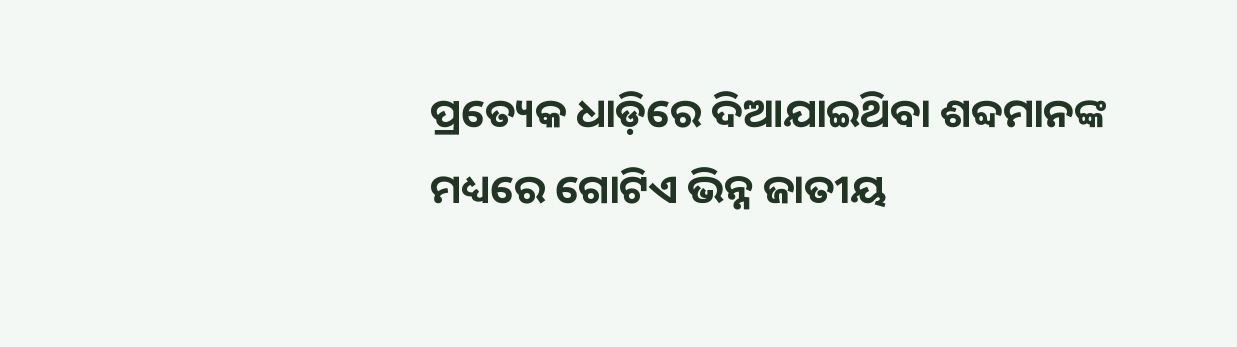ପ୍ରତ୍ୟେକ ଧାଡ଼ିରେ ଦିଆଯାଇଥ‌ିବା ଶବ୍ଦମାନଙ୍କ ମଧ୍ୟରେ ଗୋଟିଏ ଭିନ୍ନ ଜାତୀୟ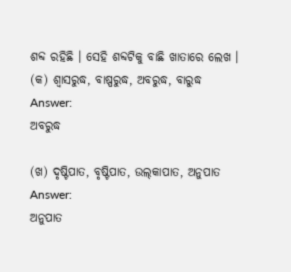ଶବ୍ଦ ରହିଛି । ସେହି ଶବ୍ଦଟିକୁ ବାଛି ଖାତାରେ ଲେଖ ।
(କ) ଶ୍ଵାସରୁଦ୍ଧ, ବାଷ୍ପରୁଦ୍ଧ, ଅବରୁଦ୍ଧ, ବାରୁଦ୍ଧ
Answer:
ଅବରୁଦ୍ଧ

(ଖ) ଦୃଷ୍ଟିପାତ, ବୃଷ୍ଟିପାତ, ଉଲ୍‌କାପାତ, ଅନୁପାତ
Answer:
ଅନୁପାତ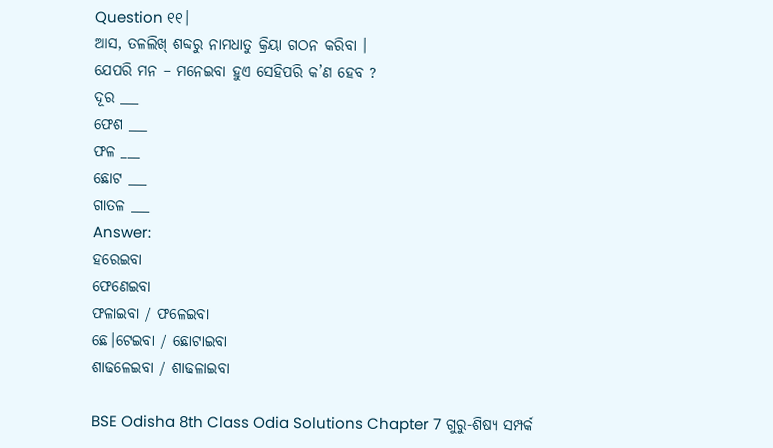Question ୧୧।
ଆସ, ତଳଲିଖ୍ ଶବ୍ଦରୁ ନାମଧାତୁ କ୍ରିୟା ଗଠନ କରିବା ।
ଯେପରି ମନ – ମନେଇବା ହୁଏ ସେହିପରି କ’ଣ ହେବ ?
ଦୂର ___
ଫେଶ ___
ଫଳ ___
ଛୋଟ ___
ଗାତଳ ___
Answer:
ହରେଇବା
ଫେଣେଇବା
ଫଳାଇବା / ଫଳେଇବା
ଛେ।ଟେଇବା / ଛୋଟାଇବା
ଶାଢଳେଇବା / ଶାଢଳାଇବା

BSE Odisha 8th Class Odia Solutions Chapter 7 ଗୁରୁ-ଶିଷ୍ୟ ସମ୍ପର୍କ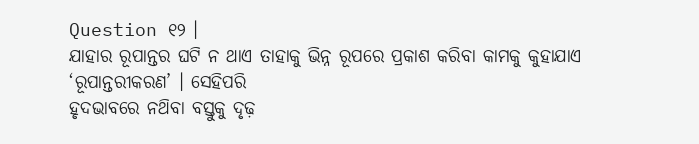Question ୧୨ ।
ଯାହାର ରୂପାନ୍ତର ଘଟି ନ ଥାଏ ତାହାକୁ ଭିନ୍ନ ରୂପରେ ପ୍ରକାଶ କରିବା କାମକୁ କୁହାଯାଏ ‘ରୂପାନ୍ତରୀକରଣ’ । ସେହିପରି
ହୃଦଭାବରେ ନଥ‌ିବା ବସ୍ତୁକୁ ଦୃଢ଼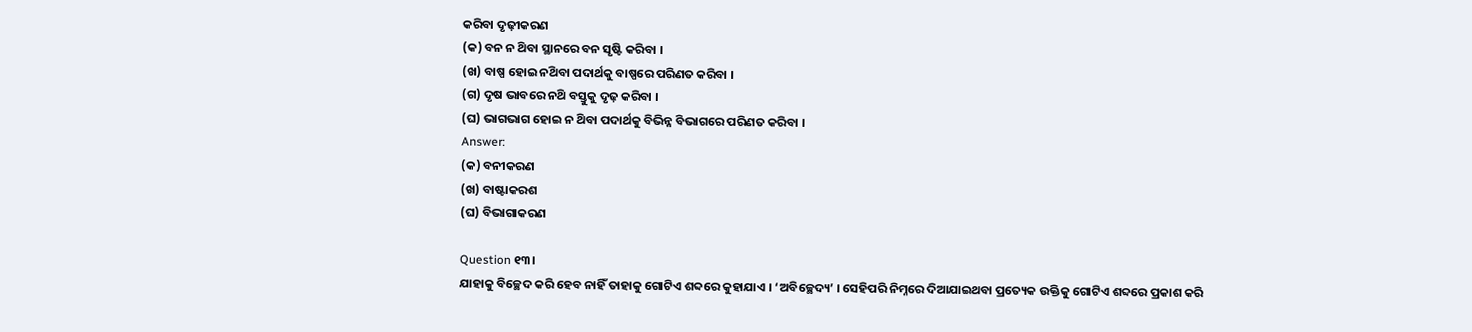କରିବା ଦୃଢ଼ୀକରଣ
(କ) ବନ ନ ଥ‌ିବା ସ୍ଥାନରେ ବନ ସୃଷ୍ଟି କରିବା ।
(ଖ) ବାଷ୍ପ ହୋଇ ନଥ‌ିବା ପଦାର୍ଥକୁ ବାଷ୍ପରେ ପରିଣତ କରିବା ।
(ଗ) ଦୃଷ ଭାବରେ ନଥ‌ି ବସ୍ତୁକୁ ଦୃଢ଼ କରିବା ।
(ଘ) ଭାଗଭାଗ ହୋଇ ନ ଥ‌ିବା ପଦାର୍ଥକୁ ବିଭିନ୍ନ ବିଭାଗରେ ପରିଣତ କରିବା ।
Answer:
(କ) ବନୀକରଣ
(ଖ) ବାଷ୍ଟାକରଶ
(ଘ) ବିଭାଗାକରଣ

Question ୧୩।
ଯାହାକୁ ବିଚ୍ଛେଦ କରି ହେବ ନାହିଁ ତାହାକୁ ଗୋଟିଏ ଶବ୍ଦରେ କୁହାଯାଏ । ‘ଅବିଚ୍ଛେଦ୍ୟ’ । ସେହିପରି ନିମ୍ନରେ ଦିଆଯାଇଥବା ପ୍ରତ୍ୟେକ ଉକ୍ତିକୁ ଗୋଟିଏ ଶବ୍ଦରେ ପ୍ରକାଶ କରି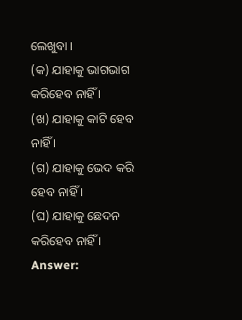ଲେଖୁବା ।
(କ) ଯାହାକୁ ଭାଗଭାଗ କରିହେବ ନାହିଁ ।
(ଖ) ଯାହାକୁ କାଟି ହେବ ନାହିଁ ।
(ଗ) ଯାହାକୁ ଭେଦ କରି ହେବ ନାହିଁ ।
(ଘ) ଯାହାକୁ ଛେଦନ କରିହେବ ନାହିଁ ।
Answer: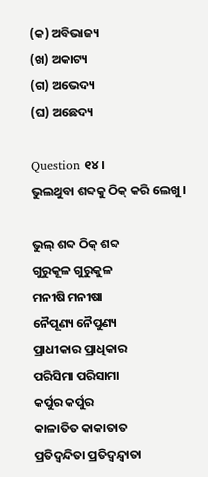(କ) ଅବିଭାଜ୍ୟ
(ଖ) ଅକାଟ୍ୟ
(ଗ) ଅଭେଦ୍ୟ
(ଘ) ଅଛେଦ୍ୟ

Question ୧୪ ।
ଭୁଲଥୁବା ଶବ୍ଦକୁ ଠିକ୍ କରି ଲେଖୁ ।

ଭୁଲ୍ ଶବ୍ଦ ଠିକ୍ ଶବ୍ଦ
ଗୁରୁକୂଳ ଗୁରୁକୁଳ
ମନୀଷି ମନୀଷା
ନୈପୂଣ୍ୟ ନୈପୁଣ୍ୟ
ପ୍ରାଧୀକାର ପ୍ରାଧିକାର
ପରିସିମା ପରିସାମା
କର୍ପୁର କର୍ପୁର
କାଳାତିତ କାକାତାତ
ପ୍ରତିଦ୍ବନ୍ଦିତା ପ୍ରତିଦ୍ୱନ୍ଦ୍ୱାତା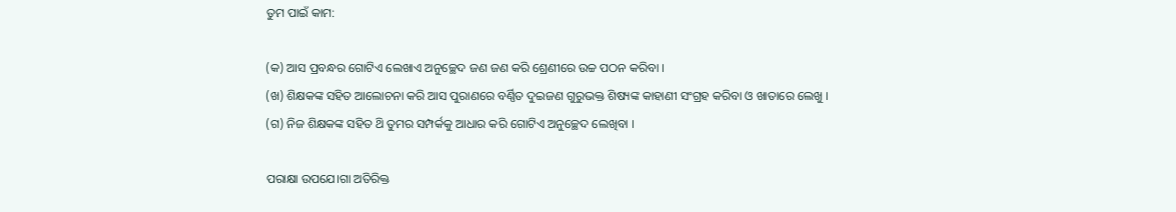ତୁମ ପାଇଁ କାମ:

(କ) ଆସ ପ୍ରବନ୍ଧର ଗୋଟିଏ ଲେଖାଏ ଅନୁଚ୍ଛେଦ ଜଣ ଜଣ କରି ଶ୍ରେଣୀରେ ଉଚ୍ଚ ପଠନ କରିବା ।
(ଖ) ଶିକ୍ଷକଙ୍କ ସହିତ ଆଲୋଚନା କରି ଆସ ପୁରାଣରେ ବର୍ଣ୍ଣିତ ଦୁଇଜଣ ଗୁରୁଭକ୍ତ ଶିଷ୍ୟଙ୍କ କାହାଣୀ ସଂଗ୍ରହ କରିବା ଓ ଖାତାରେ ଲେଖୁ ।
(ଗ) ନିଜ ଶିକ୍ଷକଙ୍କ ସହିତ ଥ‌ି ତୁମର ସମ୍ପର୍କକୁ ଆଧାର କରି ଗୋଟିଏ ଅନୁଚ୍ଛେଦ ଲେଖିବା ।

ପରାକ୍ଷା ଉପଯେ।ଗା ଅତିରିକ୍ତ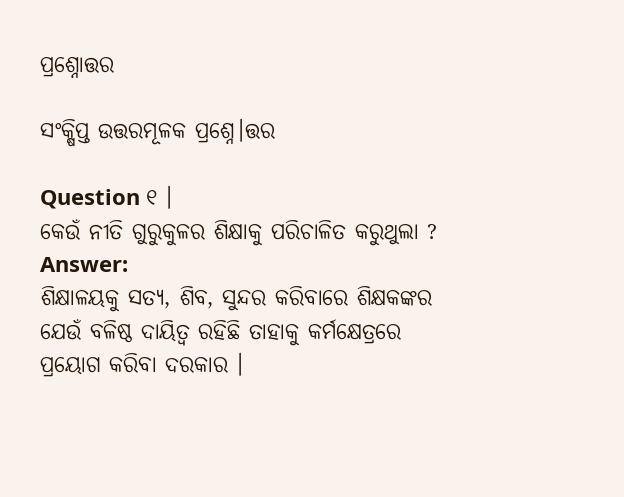ପ୍ରଶ୍ନୋତ୍ତର

ସଂକ୍ଷିପ୍ତ ଉତ୍ତରମୂଳକ ପ୍ରଶ୍ନେ।ତ୍ତର

Question ୧ ।
କେଉଁ ନୀତି ଗୁରୁକୁଳର ଶିକ୍ଷାକୁ ପରିଚାଳିତ କରୁଥୁଲା ?
Answer:
ଶିକ୍ଷାଳୟକୁ ସତ୍ୟ, ଶିବ, ସୁନ୍ଦର କରିବାରେ ଶିକ୍ଷକଙ୍କର ଯେଉଁ ବଳିଷ୍ଠ ଦାୟିତ୍ଵ ରହିଛି ତାହାକୁ କର୍ମକ୍ଷେତ୍ରରେ ପ୍ରୟୋଗ କରିବା ଦରକାର ।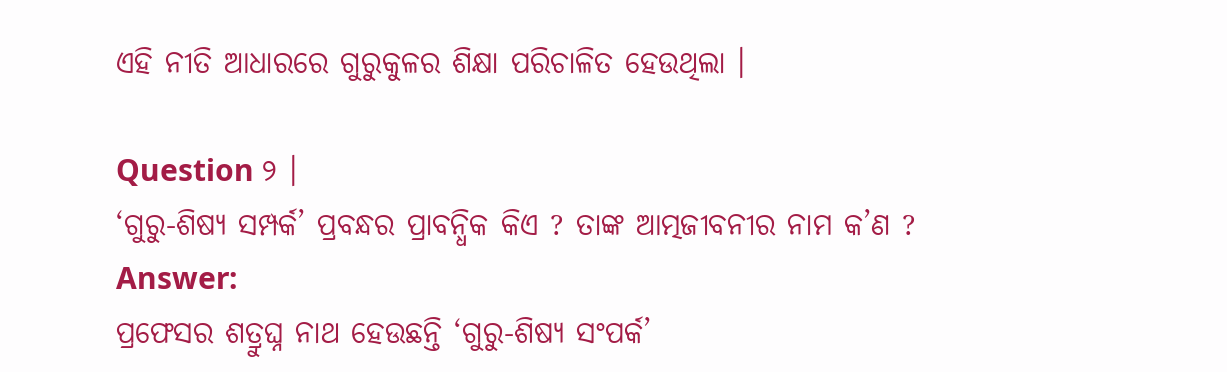ଏହି ନୀତି ଆଧାରରେ ଗୁରୁକୁଳର ଶିକ୍ଷା ପରିଚାଳିତ ହେଉଥିଲା ।

Question ୨ ।
‘ଗୁରୁ-ଶିଷ୍ୟ ସମ୍ପର୍କ’ ପ୍ରବନ୍ଧର ପ୍ରାବନ୍ଧିକ କିଏ ? ତାଙ୍କ ଆତ୍ମଜୀବନୀର ନାମ କ’ଣ ?
Answer:
ପ୍ରଫେସର ଶତ୍ରୁଘ୍ନ ନାଥ ହେଉଛନ୍ତି ‘ଗୁରୁ-ଶିଷ୍ୟ ସଂପର୍କ’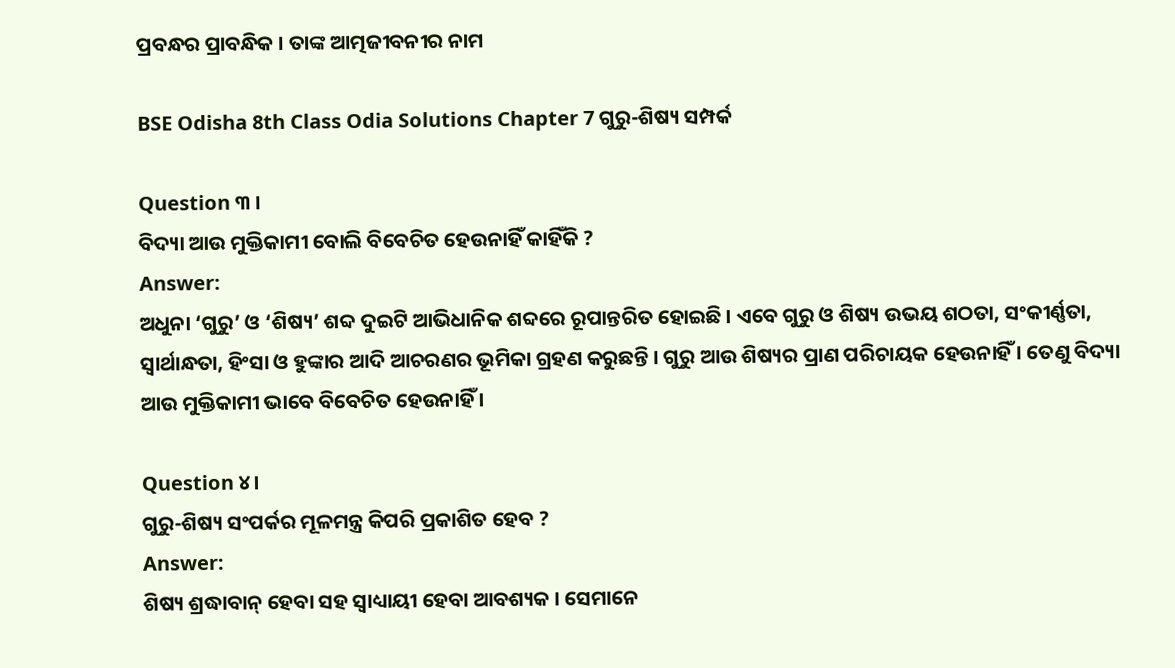ପ୍ରବନ୍ଧର ପ୍ରାବନ୍ଧିକ । ତାଙ୍କ ଆତ୍ମଜୀବନୀର ନାମ

BSE Odisha 8th Class Odia Solutions Chapter 7 ଗୁରୁ-ଶିଷ୍ୟ ସମ୍ପର୍କ

Question ୩ ।
ବିଦ୍ୟା ଆଉ ମୁକ୍ତିକାମୀ ବୋଲି ବିବେଚିତ ହେଉନାହିଁ କାହିଁକି ?
Answer:
ଅଧୁନା ‘ଗୁରୁ’ ଓ ‘ଶିଷ୍ୟ’ ଶବ୍ଦ ଦୁଇଟି ଆଭିଧାନିକ ଶବ୍ଦରେ ରୂପାନ୍ତରିତ ହୋଇଛି । ଏବେ ଗୁରୁ ଓ ଶିଷ୍ୟ ଉଭୟ ଶଠତା, ସଂକୀର୍ଣ୍ଣତା, ସ୍ୱାର୍ଥାନ୍ଧତା, ହିଂସା ଓ ହୁଙ୍କାର ଆଦି ଆଚରଣର ଭୂମିକା ଗ୍ରହଣ କରୁଛନ୍ତି । ଗୁରୁ ଆଉ ଶିଷ୍ୟର ପ୍ରାଣ ପରିଚାୟକ ହେଉନାହିଁ । ତେଣୁ ବିଦ୍ୟା ଆଉ ମୁକ୍ତିକାମୀ ଭାବେ ବିବେଚିତ ହେଉନାହିଁ ।

Question ୪।
ଗୁରୁ-ଶିଷ୍ୟ ସଂପର୍କର ମୂଳମନ୍ତ୍ର କିପରି ପ୍ରକାଶିତ ହେବ ?
Answer:
ଶିଷ୍ୟ ଶ୍ରଦ୍ଧାବାନ୍ ହେବା ସହ ସ୍ବାଧ୍ୟାୟୀ ହେବା ଆବଶ୍ୟକ । ସେମାନେ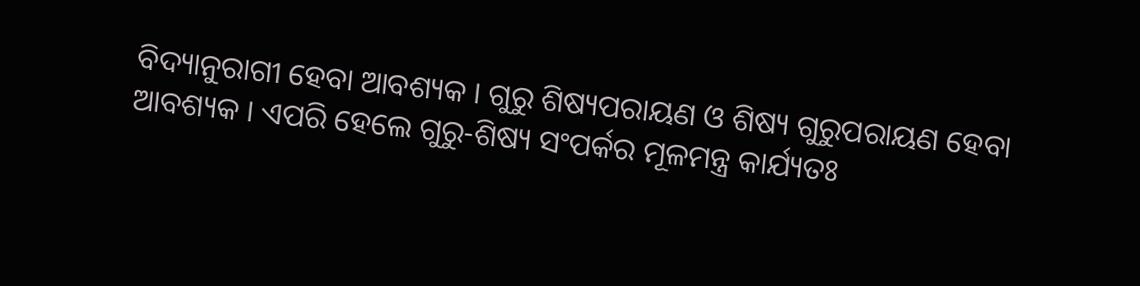ବିଦ୍ୟାନୁରାଗୀ ହେବା ଆବଶ୍ୟକ । ଗୁରୁ ଶିଷ୍ୟପରାୟଣ ଓ ଶିଷ୍ୟ ଗୁରୁପରାୟଣ ହେବା ଆବଶ୍ୟକ । ଏପରି ହେଲେ ଗୁରୁ-ଶିଷ୍ୟ ସଂପର୍କର ମୂଳମନ୍ତ୍ର କାର୍ଯ୍ୟତଃ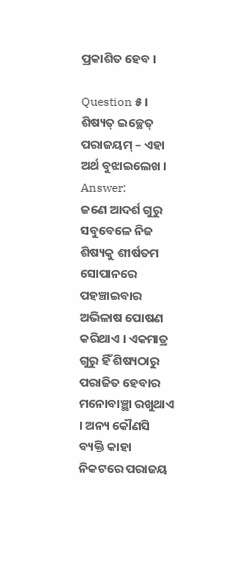ପ୍ରକାଶିତ ହେବ ।

Question ୫।
ଶିଷ୍ୟତ୍ ଇଚ୍ଛେତ୍ ପରାଜୟମ୍ – ଏହା ଅର୍ଥ ବୁଝାଇଲେଖ ।
Answer:
ଜଣେ ଆଦର୍ଶ ଗୁରୁ ସବୁବେଳେ ନିଜ ଶିଷ୍ୟକୁ ଶୀର୍ଷତମ ସୋପାନରେ ପହଞ୍ଚାଇବାର ଅଭିଳାଷ ପୋଷଣ କରିଥାଏ । ଏକମାତ୍ର ଗୁରୁ ହିଁ ଶିଷ୍ୟଠାରୁ ପରାଜିତ ହେବାର ମନୋବାଞ୍ଛା ରଖୁଥାଏ । ଅନ୍ୟ କୌଣସି ବ୍ୟକ୍ତି କାହା ନିକଟରେ ପରାଜୟ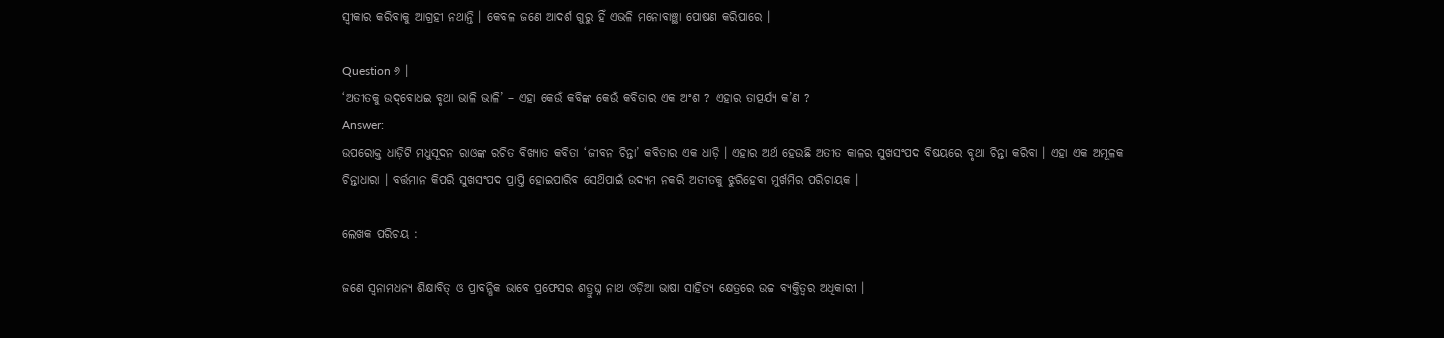ସ୍ୱୀକାର କରିବାକୁ ଆଗ୍ରହୀ ନଥାନ୍ତି । କେବଳ ଜଣେ ଆଦର୍ଶ ଗୁରୁ ହିଁ ଏଭଳି ମନୋବାଞ୍ଛା ପୋଷଣ କରିପାରେ ।

Question ୬ ।
‘ଅତୀତକୁ ଉଦ୍‌ବୋଧଇ ବୃଥା ଭାଳି ଭାଳି’ – ଏହା କେଉଁ କବିଙ୍କ କେଉଁ କବିତାର ଏକ ଅଂଶ ? ଏହାର ତାତ୍ପର୍ଯ୍ୟ କ’ଣ ?
Answer:
ଉପରୋକ୍ତ ଧାଡ଼ିଟି ମଧୁସୂଦନ ରାଓଙ୍କ ରଚିତ ବିଖ୍ୟାତ କବିତା ‘ଜୀବନ ଚିନ୍ତା’ କବିତାର ଏକ ଧାଡ଼ି । ଏହାର ଅର୍ଥ ହେଉଛି ଅତୀତ କାଳର ସୁଖସଂପଦ ବିଷୟରେ ବୃଥା ଚିନ୍ତା କରିବା । ଏହା ଏକ ଅମୂଳକ ଚିନ୍ତାଧାରା । ବର୍ତ୍ତମାନ କିପରି ସୁଖସଂପଦ ପ୍ରାପ୍ତି ହୋଇପାରିବ ସେଥ‌ିପାଇଁ ଉଦ୍ୟମ ନକରି ଅତୀତକୁ ଝୁରିହେବା ମୁର୍ଖମିର ପରିଚାୟକ ।

ଲେଖକ ପରିଚୟ :

ଜଣେ ସ୍ୱନାମଧନ୍ୟ ଶିକ୍ଷାବିତ୍ ଓ ପ୍ରାବନ୍ଧିକ ଭାବେ ପ୍ରଫେସର ଶତ୍ରୁଘ୍ନ ନାଥ ଓଡ଼ିଆ ଭାଷା ସାହିତ୍ୟ କ୍ଷେତ୍ରରେ ଉଚ୍ଚ ବ୍ୟକ୍ତିତ୍ୱର ଅଧିକାରୀ ।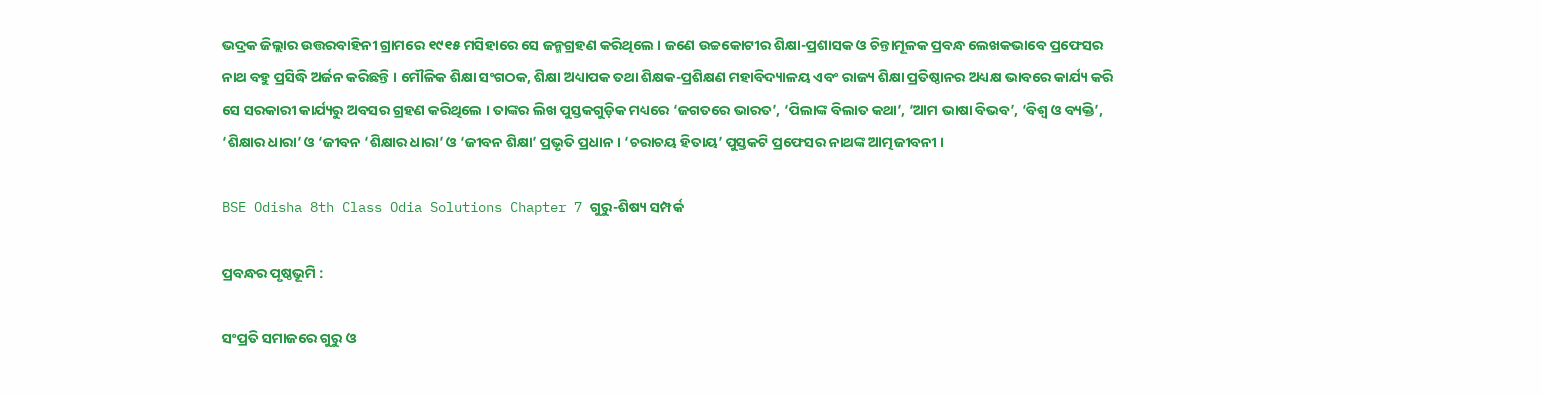ଭଦ୍ରକ ଜିଲ୍ଲାର ଉତ୍ତରବାହିନୀ ଗ୍ରାମରେ ୧୯୧୫ ମସିହାରେ ସେ ଜନ୍ମଗ୍ରହଣ କରିଥିଲେ । ଜଣେ ଉଚ୍ଚକୋଟୀର ଶିକ୍ଷା-ପ୍ରଶାସକ ଓ ଚିନ୍ତାମୂଳକ ପ୍ରବନ୍ଧ ଲେଖକଭାବେ ପ୍ରଫେସର ନାଥ ବହୁ ପ୍ରସିଦ୍ଧି ଅର୍ଜନ କରିଛନ୍ତି । ମୌଳିକ ଶିକ୍ଷା ସଂଗଠକ, ଶିକ୍ଷା ଅଧ୍ୟାପକ ତଥା ଶିକ୍ଷକ-ପ୍ରଶିକ୍ଷଣ ମହାବିଦ୍ୟାଳୟ ଏବଂ ରାଜ୍ୟ ଶିକ୍ଷା ପ୍ରତିଷ୍ଠାନର ଅଧ୍ୟକ୍ଷ ଭାବରେ କାର୍ଯ୍ୟ କରି ସେ ସରକାରୀ କାର୍ଯ୍ୟରୁ ଅବସର ଗ୍ରହଣ କରିଥିଲେ । ତାଙ୍କର ଲିଖ ପୁସ୍ତକଗୁଡ଼ିକ ମଧ୍ୟରେ ‘ଜଗତରେ ଭାରତ’, ‘ପିଲାଙ୍କ ବିଲାତ କଥା’, ‘ଆମ ଭାଷା ବିଭବ’, ‘ବିଶ୍ବ ଓ ବ୍ୟକ୍ତି’, ‘ଶିକ୍ଷାର ଧାରା’ ଓ ‘ଜୀବନ ‘ଶିକ୍ଷାର ଧାରା’ ଓ ‘ଜୀବନ ଶିକ୍ଷା’ ପ୍ରଭୃତି ପ୍ରଧାନ । ‘ଚରାଚୟ ହିତାୟ’ ପୁସ୍ତକଟି ପ୍ରଫେସର ନାଥଙ୍କ ଆତ୍ମଜୀବନୀ ।

BSE Odisha 8th Class Odia Solutions Chapter 7 ଗୁରୁ-ଶିଷ୍ୟ ସମ୍ପର୍କ

ପ୍ରବନ୍ଧର ପୃଷ୍ଠଭୂମି :

ସଂପ୍ରତି ସମାଜରେ ଗୁରୁ ଓ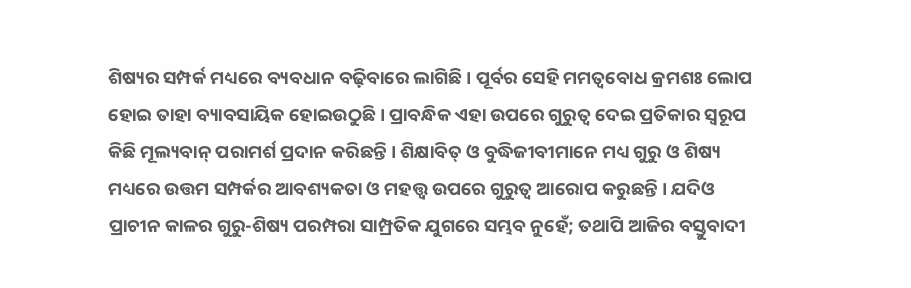ଶିଷ୍ୟର ସମ୍ପର୍କ ମଧ୍ୟରେ ବ୍ୟବଧାନ ବଢ଼ିବାରେ ଲାଗିଛି । ପୂର୍ବର ସେହି ମମତ୍ୱବୋଧ କ୍ରମଶଃ ଲୋପ ହୋଇ ତାହା ବ୍ୟାବସାୟିକ ହୋଇଉଠୁଛି । ପ୍ରାବନ୍ଧିକ ଏହା ଉପରେ ଗୁରୁତ୍ଵ ଦେଇ ପ୍ରତିକାର ସ୍ବରୂପ କିଛି ମୂଲ୍ୟବାନ୍ ପରାମର୍ଶ ପ୍ରଦାନ କରିଛନ୍ତି । ଶିକ୍ଷାବିତ୍ ଓ ବୁଦ୍ଧିଜୀବୀମାନେ ମଧ୍ୟ ଗୁରୁ ଓ ଶିଷ୍ୟ ମଧ୍ୟରେ ଉତ୍ତମ ସମ୍ପର୍କର ଆବଶ୍ୟକତା ଓ ମହତ୍ତ୍ଵ ଉପରେ ଗୁରୁତ୍ବ ଆରୋପ କରୁଛନ୍ତି । ଯଦିଓ ପ୍ରାଚୀନ କାଳର ଗୁରୁ-ଶିଷ୍ୟ ପରମ୍ପରା ସାମ୍ପ୍ରତିକ ଯୁଗରେ ସମ୍ଭବ ନୁହେଁ; ତଥାପି ଆଜିର ବସ୍ତୁବାଦୀ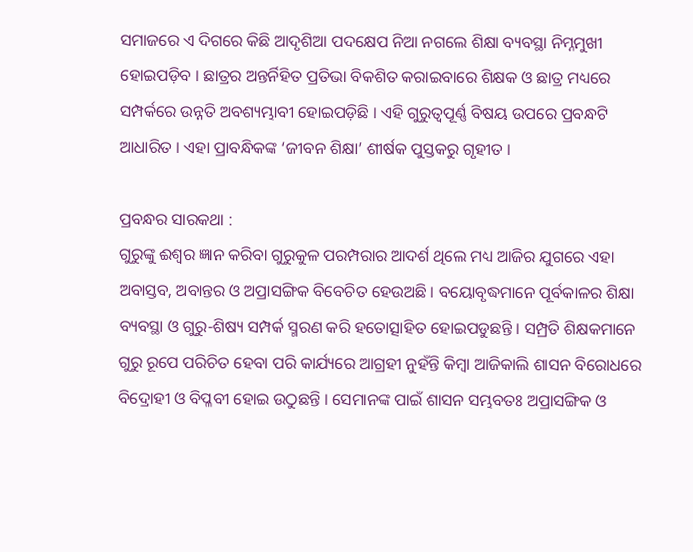ସମାଜରେ ଏ ଦିଗରେ କିଛି ଆଦୃଶିଆ ପଦକ୍ଷେପ ନିଆ ନଗଲେ ଶିକ୍ଷା ବ୍ୟବସ୍ଥା ନିମ୍ନମୁଖୀ ହୋଇପଡ଼ିବ । ଛାତ୍ରର ଅନ୍ତର୍ନିହିତ ପ୍ରତିଭା ବିକଶିତ କରାଇବାରେ ଶିକ୍ଷକ ଓ ଛାତ୍ର ମଧ୍ୟରେ ସମ୍ପର୍କରେ ଉନ୍ନତି ଅବଶ୍ୟମ୍ଭାବୀ ହୋଇପଡ଼ିଛି । ଏହି ଗୁରୁତ୍ବପୂର୍ଣ୍ଣ ବିଷୟ ଉପରେ ପ୍ରବନ୍ଧଟି ଆଧାରିତ । ଏହା ପ୍ରାବନ୍ଧିକଙ୍କ ‘ଜୀବନ ଶିକ୍ଷା’ ଶୀର୍ଷକ ପୁସ୍ତକରୁ ଗୃହୀତ ।

ପ୍ରବନ୍ଧର ସାରକଥା :
ଗୁରୁଙ୍କୁ ଈଶ୍ବର ଜ୍ଞାନ କରିବା ଗୁରୁକୁଳ ପରମ୍ପରାର ଆଦର୍ଶ ଥିଲେ ମଧ୍ୟ ଆଜିର ଯୁଗରେ ଏହା ଅବାସ୍ତବ, ଅବାନ୍ତର ଓ ଅପ୍ରାସଙ୍ଗିକ ବିବେଚିତ ହେଉଅଛି । ବୟୋବୃଦ୍ଧମାନେ ପୂର୍ବକାଳର ଶିକ୍ଷା ବ୍ୟବସ୍ଥା ଓ ଗୁରୁ-ଶିଷ୍ୟ ସମ୍ପର୍କ ସ୍ମରଣ କରି ହତୋତ୍ସାହିତ ହୋଇପଡୁଛନ୍ତି । ସମ୍ପ୍ରତି ଶିକ୍ଷକମାନେ ଗୁରୁ ରୂପେ ପରିଚିତ ହେବା ପରି କାର୍ଯ୍ୟରେ ଆଗ୍ରହୀ ନୁହଁନ୍ତି କିମ୍ବା ଆଜିକାଲି ଶାସନ ବିରୋଧରେ ବିଦ୍ରୋହୀ ଓ ବିପ୍ଳବୀ ହୋଇ ଉଠୁଛନ୍ତି । ସେମାନଙ୍କ ପାଇଁ ଶାସନ ସମ୍ଭବତଃ ଅପ୍ରାସଙ୍ଗିକ ଓ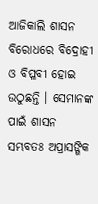ଆଜିକାଲି ଶାସନ ବିରୋଧରେ ବିଦ୍ରୋହୀ ଓ ବିପ୍ଳବୀ ହୋଇ ଉଠୁଛନ୍ତି । ସେମାନଙ୍କ ପାଇଁ ଶାସନ ସମ୍ଭବତଃ ଅପ୍ରାସଙ୍ଗିକ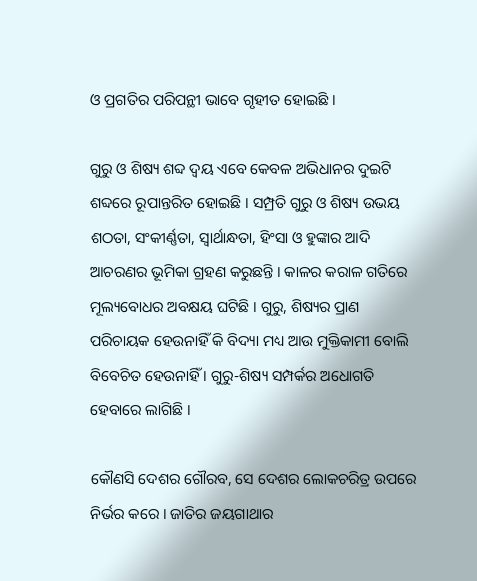ଓ ପ୍ରଗତିର ପରିପନ୍ଥୀ ଭାବେ ଗୃହୀତ ହୋଇଛି ।

ଗୁରୁ ଓ ଶିଷ୍ୟ ଶବ୍ଦ ଦ୍ଵୟ ଏବେ କେବଳ ଅଭିଧାନର ଦୁଇଟି ଶବ୍ଦରେ ରୂପାନ୍ତରିତ ହୋଇଛି । ସମ୍ପ୍ରତି ଗୁରୁ ଓ ଶିଷ୍ୟ ଉଭୟ ଶଠତା, ସଂକୀର୍ଣ୍ଣତା, ସ୍ବାର୍ଥାନ୍ଧତା, ହିଂସା ଓ ହୁଙ୍କାର ଆଦି ଆଚରଣର ଭୂମିକା ଗ୍ରହଣ କରୁଛନ୍ତି । କାଳର କରାଳ ଗତିରେ ମୂଲ୍ୟବୋଧର ଅବକ୍ଷୟ ଘଟିଛି । ଗୁରୁ, ଶିଷ୍ୟର ପ୍ରାଣ ପରିଚାୟକ ହେଉନାହିଁ କି ବିଦ୍ୟା ମଧ୍ୟ ଆଉ ମୁକ୍ତିକାମୀ ବୋଲି ବିବେଚିତ ହେଉନାହିଁ । ଗୁରୁ-ଶିଷ୍ୟ ସମ୍ପର୍କର ଅଧୋଗତି ହେବାରେ ଲାଗିଛି ।

କୌଣସି ଦେଶର ଗୌରବ, ସେ ଦେଶର ଲୋକଚରିତ୍ର ଉପରେ ନିର୍ଭର କରେ । ଜାତିର ଜୟଗାଥାର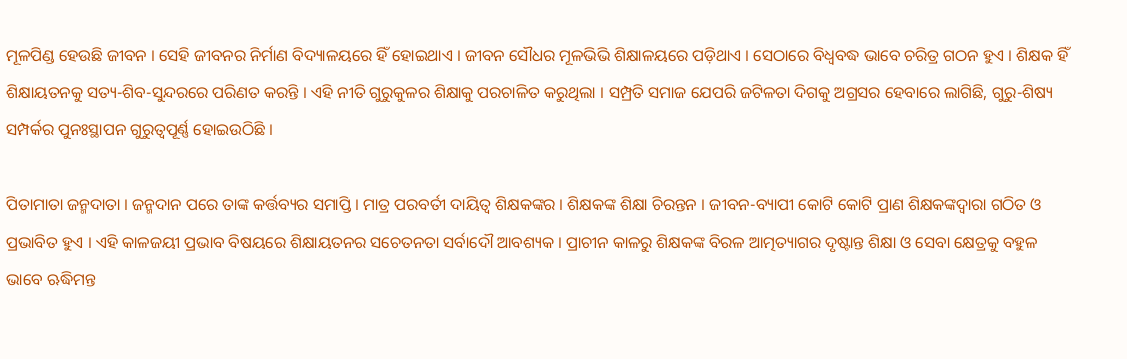ମୂଳପିଣ୍ଡ ହେଉଛି ଜୀବନ । ସେହି ଜୀବନର ନିର୍ମାଣ ବିଦ୍ୟାଳୟରେ ହିଁ ହୋଇଥାଏ । ଜୀବନ ସୌଧର ମୂଳଭିଭି ଶିକ୍ଷାଳୟରେ ପଡ଼ିଥାଏ । ସେଠାରେ ବିଧ୍ଵବଦ୍ଧ ଭାବେ ଚରିତ୍ର ଗଠନ ହୁଏ । ଶିକ୍ଷକ ହିଁ ଶିକ୍ଷାୟତନକୁ ସତ୍ୟ-ଶିବ-ସୁନ୍ଦରରେ ପରିଣତ କରନ୍ତି । ଏହି ନୀତି ଗୁରୁକୁଳର ଶିକ୍ଷାକୁ ପରଚାଳିତ କରୁଥିଲା । ସମ୍ପ୍ରତି ସମାଜ ଯେପରି ଜଟିଳତା ଦିଗକୁ ଅଗ୍ରସର ହେବାରେ ଲାଗିଛି, ଗୁରୁ-ଶିଷ୍ୟ ସମ୍ପର୍କର ପୁନଃସ୍ଥାପନ ଗୁରୁତ୍ଵପୂର୍ଣ୍ଣ ହୋଇଉଠିଛି ।

ପିତାମାତା ଜନ୍ମଦାତା । ଜନ୍ମଦାନ ପରେ ତାଙ୍କ କର୍ତ୍ତବ୍ୟର ସମାପ୍ତି । ମାତ୍ର ପରବର୍ତୀ ଦାୟିତ୍ଵ ଶିକ୍ଷକଙ୍କର । ଶିକ୍ଷକଙ୍କ ଶିକ୍ଷା ଚିରନ୍ତନ । ଜୀବନ-ବ୍ୟାପୀ କୋଟି କୋଟି ପ୍ରାଣ ଶିକ୍ଷକଙ୍କଦ୍ବାରା ଗଠିତ ଓ ପ୍ରଭାବିତ ହୁଏ । ଏହି କାଳଜୟୀ ପ୍ରଭାବ ବିଷୟରେ ଶିକ୍ଷାୟତନର ସଚେତନତା ସର୍ବାଦୌ ଆବଶ୍ୟକ । ପ୍ରାଚୀନ କାଳରୁ ଶିକ୍ଷକଙ୍କ ବିରଳ ଆତ୍ମତ୍ୟାଗର ଦୃଷ୍ଟାନ୍ତ ଶିକ୍ଷା ଓ ସେବା କ୍ଷେତ୍ରକୁ ବହୁଳ ଭାବେ ଋଦ୍ଧିମନ୍ତ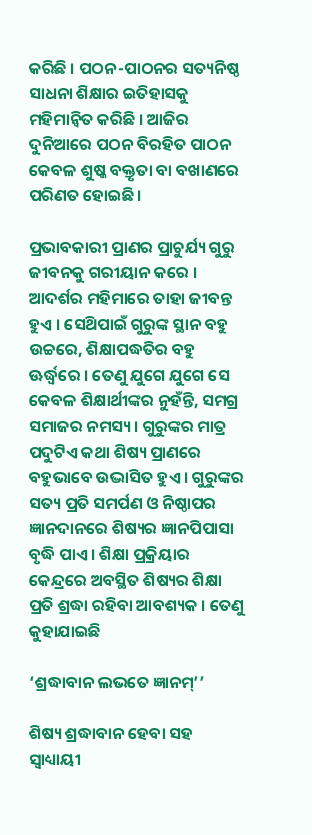କରିଛି । ପଠନ-ପାଠନର ସତ୍ୟନିଷ୍ଠ ସାଧନା ଶିକ୍ଷାର ଇତିହାସକୁ ମହିମାନ୍ବିତ କରିଛି । ଆଜିର ଦୁନିଆରେ ପଠନ ବିରହିତ ପାଠନ କେବଳ ଶୁଷ୍କ ବକ୍ତୃତା ବା ବଖାଣରେ ପରିଣତ ହୋଇଛି ।

ପ୍ରଭାବକାରୀ ପ୍ରାଣର ପ୍ରାଚୁର୍ଯ୍ୟ ଗୁରୁ ଜୀବନକୁ ଗରୀୟାନ କରେ । ଆଦର୍ଶର ମହିମାରେ ତାହା ଜୀବନ୍ତ ହୁଏ । ସେଥ‌ିପାଇଁ ଗୁରୁଙ୍କ ସ୍ଥାନ ବହୁ ଉଚ୍ଚରେ, ଶିକ୍ଷାପଦ୍ଧତିର ବହୁ ଊର୍ଦ୍ଧ୍ବରେ । ତେଣୁ ଯୁଗେ ଯୁଗେ ସେ କେବଳ ଶିକ୍ଷାର୍ଥୀଙ୍କର ନୁହଁନ୍ତି, ସମଗ୍ର ସମାଜର ନମସ୍ୟ । ଗୁରୁଙ୍କର ମାତ୍ର ପଦୁଟିଏ କଥା ଶିଷ୍ୟ ପ୍ରାଣରେ ବହୁଭାବେ ଉଦ୍ଭାସିତ ହୁଏ । ଗୁରୁଙ୍କର ସତ୍ୟ ପ୍ରତି ସମର୍ପଣ ଓ ନିଷ୍ଠାପର ଜ୍ଞାନଦାନରେ ଶିଷ୍ୟର ଜ୍ଞାନପିପାସା ବୃଦ୍ଧି ପାଏ । ଶିକ୍ଷା ପ୍ରକ୍ରିୟାର କେନ୍ଦ୍ରରେ ଅବସ୍ଥିତ ଶିଷ୍ୟର ଶିକ୍ଷା ପ୍ରତି ଶ୍ରଦ୍ଧା ରହିବା ଆବଶ୍ୟକ । ତେଣୁ କୁହାଯାଇଛି

‘ଶ୍ରଦ୍ଧାବାନ ଲଭତେ ଜ୍ଞାନମ୍’’

ଶିଷ୍ୟ ଶ୍ରଦ୍ଧାବାନ ହେବା ସହ ସ୍ୱାଧ୍ୟାୟୀ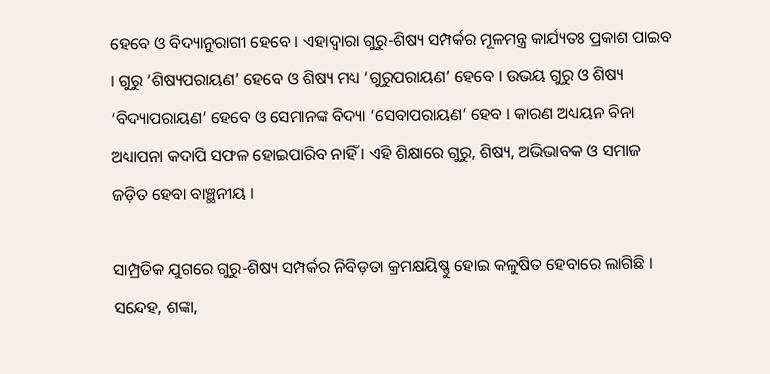ହେବେ ଓ ବିଦ୍ୟାନୁରାଗୀ ହେବେ । ଏହାଦ୍ଵାରା ଗୁରୁ-ଶିଷ୍ୟ ସମ୍ପର୍କର ମୂଳମନ୍ତ୍ର କାର୍ଯ୍ୟତଃ ପ୍ରକାଶ ପାଇବ । ଗୁରୁ ‘ଶିଷ୍ୟପରାୟଣ’ ହେବେ ଓ ଶିଷ୍ୟ ମଧ୍ୟ ‘ଗୁରୁପରାୟଣ’ ହେବେ । ଉଭୟ ଗୁରୁ ଓ ଶିଷ୍ୟ ‘ବିଦ୍ୟାପରାୟଣ’ ହେବେ ଓ ସେମାନଙ୍କ ବିଦ୍ୟା ‘ସେବାପରାୟଣ’ ହେବ । କାରଣ ଅଧ୍ୟୟନ ବିନା ଅଧ୍ୟାପନା କଦାପି ସଫଳ ହୋଇପାରିବ ନାହିଁ । ଏହି ଶିକ୍ଷାରେ ଗୁରୁ, ଶିଷ୍ୟ, ଅଭିଭାବକ ଓ ସମାଜ ଜଡ଼ିତ ହେବା ବାଞ୍ଛନୀୟ ।

ସାମ୍ପ୍ରତିକ ଯୁଗରେ ଗୁରୁ-ଶିଷ୍ୟ ସମ୍ପର୍କର ନିବିଡ଼ତା କ୍ରମକ୍ଷୟିଷ୍ଣୁ ହୋଇ କଳୁଷିତ ହେବାରେ ଲାଗିଛି । ସନ୍ଦେହ, ଶଙ୍କା,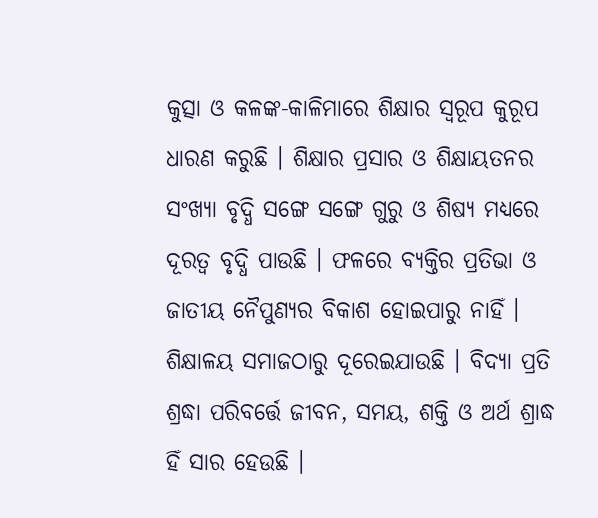କୁତ୍ସା ଓ କଳଙ୍କ-କାଳିମାରେ ଶିକ୍ଷାର ସ୍ବରୂପ କୁରୂପ ଧାରଣ କରୁଛି । ଶିକ୍ଷାର ପ୍ରସାର ଓ ଶିକ୍ଷାୟତନର ସଂଖ୍ୟା ବୃଦ୍ଧି ସଙ୍ଗେ ସଙ୍ଗେ ଗୁରୁ ଓ ଶିଷ୍ୟ ମଧ୍ୟରେ ଦୂରତ୍ବ ବୃଦ୍ଧି ପାଉଛି । ଫଳରେ ବ୍ୟକ୍ତିର ପ୍ରତିଭା ଓ ଜାତୀୟ ନୈପୁଣ୍ୟର ବିକାଶ ହୋଇପାରୁ ନାହିଁ । ଶିକ୍ଷାଳୟ ସମାଜଠାରୁ ଦୂରେଇଯାଉଛି । ବିଦ୍ୟା ପ୍ରତି ଶ୍ରଦ୍ଧା ପରିବର୍ତ୍ତେ ଜୀବନ, ସମୟ, ଶକ୍ତି ଓ ଅର୍ଥ ଶ୍ରାଦ୍ଧ ହିଁ ସାର ହେଉଛି ।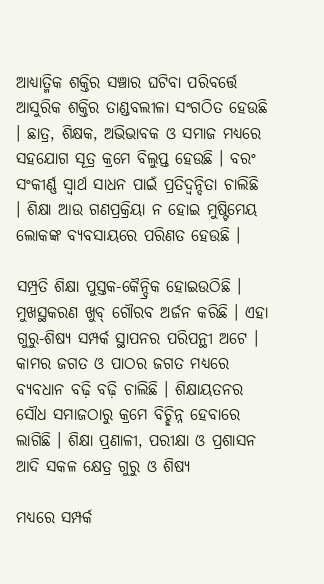ଆଧ୍ୟାତ୍ମିକ ଶକ୍ତିର ସଞ୍ଚାର ଘଟିବା ପରିବର୍ତ୍ତେ ଆସୁରିକ ଶକ୍ତିର ତାଣ୍ଡବଲୀଳା ସଂଗଠିତ ହେଉଛି । ଛାତ୍ର, ଶିକ୍ଷକ, ଅଭିଭାବକ ଓ ସମାଜ ମଧ୍ୟରେ ସହଯୋଗ ସୂତ୍ର କ୍ରମେ ବିଲୁପ୍ତ ହେଉଛି । ବରଂ ସଂକୀର୍ଣ୍ଣ ସ୍ବାର୍ଥ ସାଧନ ପାଇଁ ପ୍ରତିଦ୍ବନ୍ଦିତା ଚାଲିଛି । ଶିକ୍ଷା ଆଉ ଗଣପ୍ରକ୍ରିୟା ନ ହୋଇ ମୁଷ୍ଟିମେୟ ଲୋକଙ୍କ ବ୍ୟବସାୟରେ ପରିଣତ ହେଉଛି ।

ସମ୍ପ୍ରତି ଶିକ୍ଷା ପୁସ୍ତକ-କୈନ୍ଦ୍ରିକ ହୋଇଉଠିଛି । ମୁଖସ୍ଥକରଣ ଖୁବ୍ ଗୌରବ ଅର୍ଜନ କରିଛି । ଏହା ଗୁରୁ-ଶିଷ୍ୟ ସମ୍ପର୍କ ସ୍ଥାପନର ପରିପନ୍ଥୀ ଅଟେ । କାମର ଜଗତ ଓ ପାଠର ଜଗତ ମଧ୍ୟରେ ବ୍ୟବଧାନ ବଢ଼ି ବଢ଼ି ଚାଲିଛି । ଶିକ୍ଷାୟତନର ସୌଧ ସମାଜଠାରୁ କ୍ରମେ ବିଚ୍ଛିନ୍ନ ହେବାରେ ଲାଗିଛି । ଶିକ୍ଷା ପ୍ରଣାଳୀ, ପରୀକ୍ଷା ଓ ପ୍ରଶାସନ ଆଦି ସକଳ କ୍ଷେତ୍ର ଗୁରୁ ଓ ଶିଷ୍ୟ

ମଧ୍ୟରେ ସମ୍ପର୍କ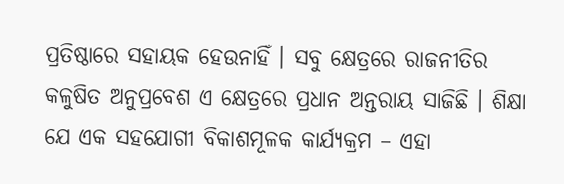ପ୍ରତିଷ୍ଠାରେ ସହାୟକ ହେଉନାହିଁ । ସବୁ କ୍ଷେତ୍ରରେ ରାଜନୀତିର କଳୁଷିତ ଅନୁପ୍ରବେଶ ଏ କ୍ଷେତ୍ରରେ ପ୍ରଧାନ ଅନ୍ତରାୟ ସାଜିଛି । ଶିକ୍ଷା ଯେ ଏକ ସହଯୋଗୀ ବିକାଶମୂଳକ କାର୍ଯ୍ୟକ୍ରମ – ଏହା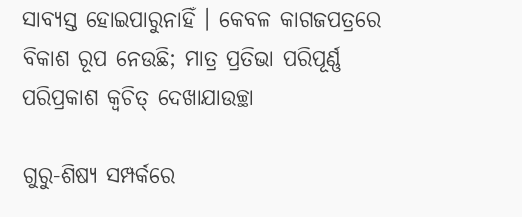ସାବ୍ୟସ୍ତ ହୋଇପାରୁନାହିଁ । କେବଳ କାଗଜପତ୍ରରେ ବିକାଶ ରୂପ ନେଉଛି; ମାତ୍ର ପ୍ରତିଭା ପରିପୂର୍ଣ୍ଣ ପରିପ୍ରକାଶ କ୍ଵଚିତ୍ ଦେଖାଯାଉଚ୍ଛା

ଗୁରୁ-ଶିଷ୍ୟ ସମ୍ପର୍କରେ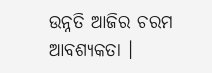ଉନ୍ନତି ଆଜିର ଚରମ ଆବଶ୍ୟକତା ।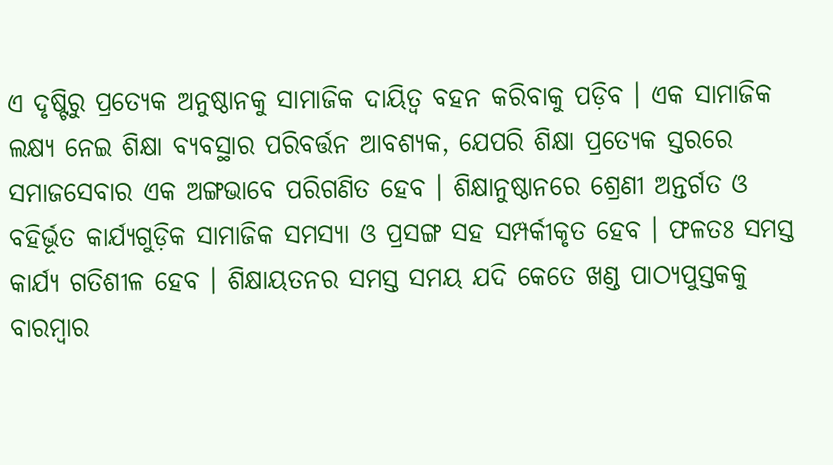ଏ ଦୃଷ୍ଟିରୁ ପ୍ରତ୍ୟେକ ଅନୁଷ୍ଠାନକୁ ସାମାଜିକ ଦାୟିତ୍ୱ ବହନ କରିବାକୁ ପଡ଼ିବ । ଏକ ସାମାଜିକ ଲକ୍ଷ୍ୟ ନେଇ ଶିକ୍ଷା ବ୍ୟବସ୍ଥାର ପରିବର୍ତ୍ତନ ଆବଶ୍ୟକ, ଯେପରି ଶିକ୍ଷା ପ୍ରତ୍ୟେକ ସ୍ତରରେ ସମାଜସେବାର ଏକ ଅଙ୍ଗଭାବେ ପରିଗଣିତ ହେବ । ଶିକ୍ଷାନୁଷ୍ଠାନରେ ଶ୍ରେଣୀ ଅନ୍ତର୍ଗତ ଓ ବହିର୍ଭୂତ କାର୍ଯ୍ୟଗୁଡ଼ିକ ସାମାଜିକ ସମସ୍ୟା ଓ ପ୍ରସଙ୍ଗ ସହ ସମ୍ପର୍କୀକୃତ ହେବ । ଫଳତଃ ସମସ୍ତ କାର୍ଯ୍ୟ ଗତିଶୀଳ ହେବ । ଶିକ୍ଷାୟତନର ସମସ୍ତ ସମୟ ଯଦି କେତେ ଖଣ୍ଡ ପାଠ୍ୟପୁସ୍ତକକୁ ବାରମ୍ବାର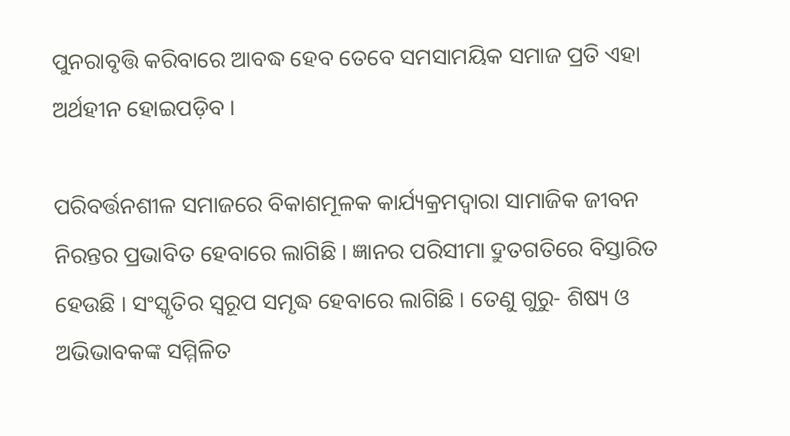ପୁନରାବୃତ୍ତି କରିବାରେ ଆବଦ୍ଧ ହେବ ତେବେ ସମସାମୟିକ ସମାଜ ପ୍ରତି ଏହା ଅର୍ଥହୀନ ହୋଇପଡ଼ିବ ।

ପରିବର୍ତ୍ତନଶୀଳ ସମାଜରେ ବିକାଶମୂଳକ କାର୍ଯ୍ୟକ୍ରମଦ୍ୱାରା ସାମାଜିକ ଜୀବନ ନିରନ୍ତର ପ୍ରଭାବିତ ହେବାରେ ଲାଗିଛି । ଜ୍ଞାନର ପରିସୀମା ଦ୍ରୁତଗତିରେ ବିସ୍ତାରିତ ହେଉଛି । ସଂସ୍କୃତିର ସ୍ଵରୂପ ସମୃଦ୍ଧ ହେବାରେ ଲାଗିଛି । ତେଣୁ ଗୁରୁ- ଶିଷ୍ୟ ଓ ଅଭିଭାବକଙ୍କ ସମ୍ମିଳିତ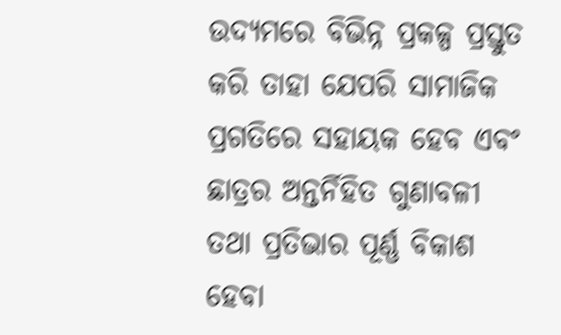ଉଦ୍ୟମରେ ବିଭିନ୍ନ ପ୍ରକଳ୍ପ ପ୍ରସ୍ତୁତ କରି ତାହା ଯେପରି ସାମାଜିକ ପ୍ରଗତିରେ ସହାୟକ ହେବ ଏବଂ ଛାତ୍ରର ଅନ୍ତର୍ନିହିତ ଗୁଣାବଳୀ ତଥା ପ୍ରତିଭାର ପୂର୍ଣ୍ଣ ବିକାଶ ହେବା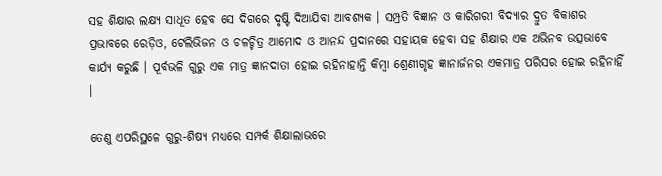ସହ ଶିକ୍ଷାର ଲକ୍ଷ୍ୟ ସାଧୂତ ହେବ ସେ ଦିଗରେ ଦୃଷ୍ଟି ଦିଆଯିବା ଆବଶ୍ୟକ । ସମ୍ପ୍ରତି ବିଜ୍ଞାନ ଓ କାରିଗରୀ ବିଦ୍ୟାର ଦ୍ରୁତ ବିକାଶର ପ୍ରଭାବରେ ରେଡ଼ିଓ, ଟେଲିଭିଜନ ଓ ଚଳଚ୍ଚିତ୍ର ଆମୋଦ ଓ ଆନନ୍ଦ ପ୍ରଦାନରେ ସହାୟକ ହେବା ସହ ଶିକ୍ଷାର ଏକ ଅଭିନବ ଉତ୍ସଭାବେ କାର୍ଯ୍ୟ କରୁଛି । ପୂର୍ବଭଳି ଗୁରୁ ଏକ ମାତ୍ର ଜ୍ଞାନଦାତା ହୋଇ ରହିନାହାନ୍ତି କିମ୍ବା ଶ୍ରେଣୀଗୃହ ଜ୍ଞାନାର୍ଜନର ଏକମାତ୍ର ପରିସର ହୋଇ ରହିନାହିଁ ।

ତେଣୁ ଏପରିସ୍ଥଳେ ଗୁରୁ-ଶିଷ୍ୟ ମଧ୍ୟରେ ସମ୍ପର୍କ ଶିକ୍ଷାଲାଭରେ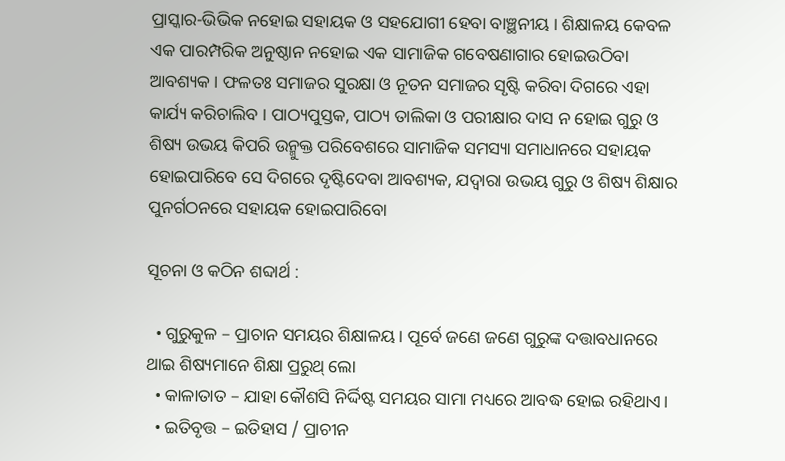ପ୍ରାସ୍କାର-ଭିଭିକ ନହୋଇ ସହାୟକ ଓ ସହଯୋଗୀ ହେବା ବାଞ୍ଛନୀୟ । ଶିକ୍ଷାଳୟ କେବଳ ଏକ ପାରମ୍ପରିକ ଅନୁଷ୍ଠାନ ନହୋଇ ଏକ ସାମାଜିକ ଗବେଷଣାଗାର ହୋଇଉଠିବା ଆବଶ୍ୟକ । ଫଳତଃ ସମାଜର ସୁରକ୍ଷା ଓ ନୂତନ ସମାଜର ସୃଷ୍ଟି କରିବା ଦିଗରେ ଏହା କାର୍ଯ୍ୟ କରିଚାଲିବ । ପାଠ୍ୟପୁସ୍ତକ, ପାଠ୍ୟ ତାଲିକା ଓ ପରୀକ୍ଷାର ଦାସ ନ ହୋଇ ଗୁରୁ ଓ ଶିଷ୍ୟ ଉଭୟ କିପରି ଉନ୍ମୁକ୍ତ ପରିବେଶରେ ସାମାଜିକ ସମସ୍ୟା ସମାଧାନରେ ସହାୟକ ହୋଇପାରିବେ ସେ ଦିଗରେ ଦୃଷ୍ଟିଦେବା ଆବଶ୍ୟକ, ଯଦ୍ବାରା ଉଭୟ ଗୁରୁ ଓ ଶିଷ୍ୟ ଶିକ୍ଷାର ପୁନର୍ଗଠନରେ ସହାୟକ ହୋଇପାରିବୋ

ସୂଚନା ଓ କଠିନ ଶବ୍ଦାର୍ଥ :

  • ଗୁରୁକୁଳ – ପ୍ରାଚାନ ସମୟର ଶିକ୍ଷାଳୟ। ପୂର୍ବେ ଜଣେ ଜଣେ ଗୁରୁଙ୍କ ଦତ୍ତାବଧାନରେ ଥାଇ ଶିଷ୍ୟମାନେ ଶିକ୍ଷା ପ୍ରରୁଥ୍ ଲୋ
  • କାଳାତାତ – ଯାହା କୌଶସି ନିର୍ଦ୍ଦିଷ୍ଟ ସମୟର ସାମା ମଧ୍ୟରେ ଆବଦ୍ଧ ହୋଇ ରହିଥାଏ।
  • ଇତିବୃତ୍ତ – ଇତିହାସ / ପ୍ରାଚୀନ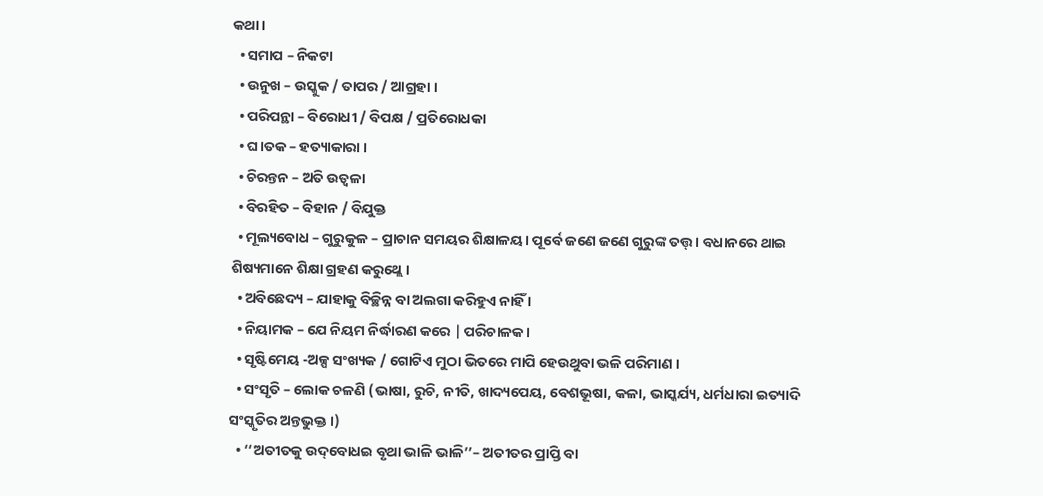କଥା ।
  • ସମାପ – ନିକଟା
  • ଉନୁଖ – ଉସ୍କୁକ / ତାପର / ଆଗ୍ରହା ।
  • ପରିପନ୍ଥା – ବିରୋଧୀ / ବିପକ୍ଷ / ପ୍ରତିରୋଧକା
  • ଘ।ତକ – ହତ୍ୟାକାରା ।
  • ଚିରନ୍ତନ – ଅତି ଉତ୍ଵଳା
  • ବିରହିତ – ବିହାନ / ବିଯୁକ୍ତ
  • ମୂଲ୍ୟବୋଧ – ଗୁରୁକୁଳ – ପ୍ରାଚାନ ସମୟର ଶିକ୍ଷାଳୟ। ପୂର୍ବେ ଜଣେ ଜଣେ ଗୁରୁଙ୍କ ତତ୍ତ୍। ବଧାନରେ ଥାଇ ଶିଷ୍ୟମାନେ ଶିକ୍ଷା ଗ୍ରହଣ କରୁଥ୍ଲେ।
  • ଅବିଛେଦ୍ୟ – ଯାହାକୁ ବିଚ୍ଛିନ୍ନ ବା ଅଲଗା କରିହୁଏ ନାହିଁ ।
  • ନିୟାମକ – ଯେ ନିୟମ ନିର୍ଦ୍ଧାରଣ କରେ | ପରିଚାଳକ ।
  • ସୃଷ୍ଟିମେୟ -ଅଳ୍ପ ସଂଖ୍ୟକ / ଗୋଟିଏ ମୁଠା ଭିତରେ ମାପି ହେଉଥୁବା ଭଳି ପରିମାଣ ।
  • ସଂସୃତି – ଲୋକ ଚଳଣି (ଭାଷା, ରୁଚି, ନୀତି, ଖାଦ୍ୟପେୟ, ବେଶଭୂଷା, କଳା, ଭାସ୍କର୍ଯ୍ୟ, ଧର୍ମଧାରା ଇତ୍ୟାଦି ସଂସ୍କୃତିର ଅନ୍ତଭୁକ୍ତ ।)
  • ‘‘ଅତୀତକୁ ଉଦ୍‌ବୋଧଇ ବୃଥା ଭାଳି ଭାଳି’’– ଅତୀତର ପ୍ରାପ୍ତି ବା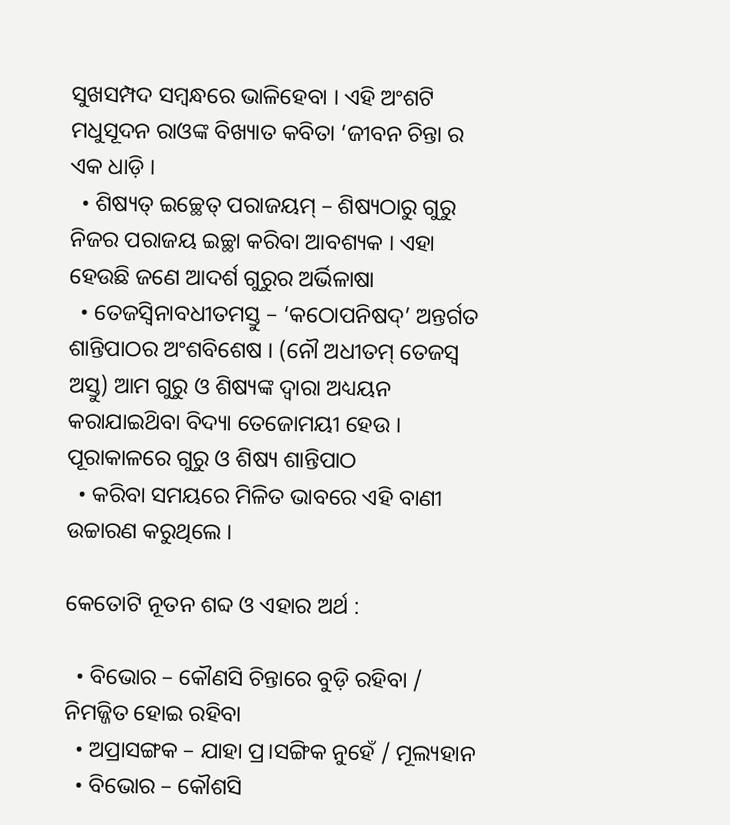ସୁଖସମ୍ପଦ ସମ୍ବନ୍ଧରେ ଭାଳିହେବା । ଏହି ଅଂଶଟି ମଧୁସୂଦନ ରାଓଙ୍କ ବିଖ୍ୟାତ କବିତା ‘ଜୀବନ ଚିନ୍ତା ର ଏକ ଧାଡ଼ି ।
  • ଶିଷ୍ୟତ୍ ଇଚ୍ଛେତ୍ ପରାଜୟମ୍ – ଶିଷ୍ୟଠାରୁ ଗୁରୁ ନିଜର ପରାଜୟ ଇଚ୍ଛା କରିବା ଆବଶ୍ୟକ । ଏହା ହେଉଛି ଜଣେ ଆଦର୍ଶ ଗୁରୁର ଅର୍ଭିଳାଷା
  • ତେଜସ୍ବିନାବଧୀତମସ୍ତୁ – ‘କଠୋପନିଷଦ୍’ ଅନ୍ତର୍ଗତ ଶାନ୍ତିପାଠର ଅଂଶବିଶେଷ । (ନୌ ଅଧୀତମ୍ ତେଜସ୍ୱ ଅସ୍ତୁ) ଆମ ଗୁରୁ ଓ ଶିଷ୍ୟଙ୍କ ଦ୍ଵାରା ଅଧ୍ୟୟନ କରାଯାଇଥ‌ିବା ବିଦ୍ୟା ତେଜୋମୟୀ ହେଉ । ପୂରାକାଳରେ ଗୁରୁ ଓ ଶିଷ୍ୟ ଶାନ୍ତିପାଠ
  • କରିବା ସମୟରେ ମିଳିତ ଭାବରେ ଏହି ବାଣୀ ଉଚ୍ଚାରଣ କରୁଥିଲେ ।

କେତୋଟି ନୂତନ ଶବ୍ଦ ଓ ଏହାର ଅର୍ଥ :

  • ବିଭୋର – କୌଣସି ଚିନ୍ତାରେ ବୁଡ଼ି ରହିବା / ନିମଜ୍ଜିତ ହୋଇ ରହିବା
  • ଅପ୍ରାସଙ୍ଗକ – ଯାହା ପ୍ର।ସଙ୍ଗିକ ନୁହେଁ / ମୂଲ୍ୟହାନ
  • ବିଭୋର – କୌଶସି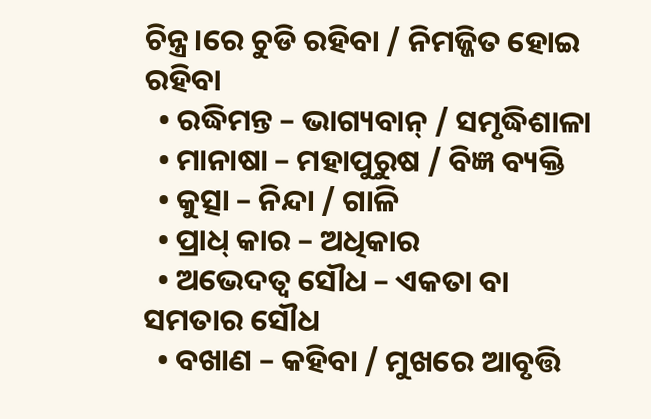ଚିନ୍ତ୍ର।ରେ ଚୁଡି ରହିବା / ନିମଜ୍ଜିତ ହୋଇ ରହିବା
  • ରଦ୍ଧିମନ୍ତ – ଭାଗ୍ୟବାନ୍ / ସମୃଦ୍ଧିଶାଳା
  • ମାନାଷା – ମହାପୁରୁଷ / ବିଜ୍ଞ ବ୍ୟକ୍ତି
  • କୁତ୍ସା – ନିନ୍ଦା / ଗାଳି
  • ପ୍ରାଧ୍ କାର – ଅଧିକାର
  • ଅଭେଦତ୍ଵ ସୌଧ – ଏକତା ବା ସମତାର ସୌଧ
  • ବଖାଣ – କହିବା / ମୁଖରେ ଆବୃତ୍ତି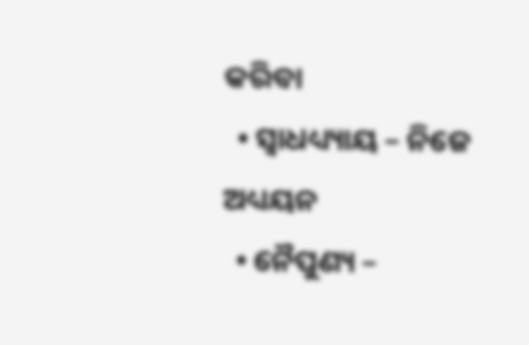କରିବା
  • ସ୍ଵାଧଧ୍ୟ୍ୟାୟ – ନିଜେ ଅଧ୍ୟୟନ
  • ନୈପୁଣ୍ୟ –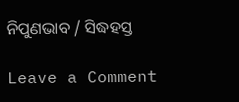ନିପୁଣଭାବ / ସିଦ୍ଧହସ୍ତ

Leave a Comment